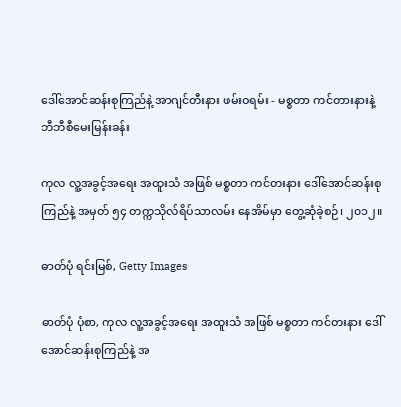ဒေါ်အောင်ဆန်းစုကြည်နဲ့ အာဂျင်တီးနား ဖမ်းဝရမ်း - မစ္စတာ ကင်တားနားနဲ့ ဘီဘီစီမေးမြန်းခန်း

ကုလ လူ့အခွင့်အရေး အထူးသံ အဖြစ် မစ္စတာ ကင်တးနား ဒေါ်အောင်ဆန်းစုကြည်နဲ့ အမှတ် ၅၄ တက္ကသိုလ်ရိပ်သာလမ်း နေအိမ်မှာ တွေ့ဆုံခဲ့စဉ်၊ ၂၀၁၂။

ဓာတ်ပုံ ရင်းမြစ်, Getty Images

ဓာတ်ပုံ ပုံစာ, ကုလ လူ့အခွင့်အရေး အထူးသံ အဖြစ် မစ္စတာ ကင်တးနား ဒေါ်အောင်ဆန်းစုကြည်နဲ့ အ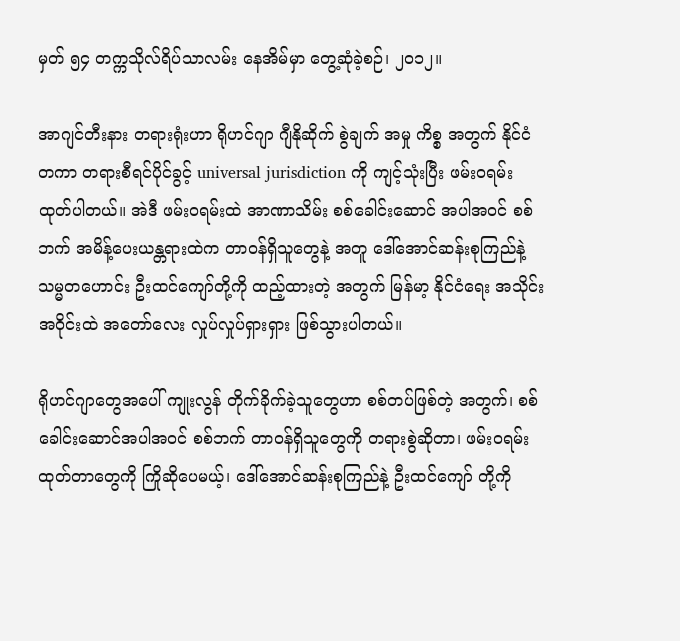မှတ် ၅၄ တက္ကသိုလ်ရိပ်သာလမ်း နေအိမ်မှာ တွေ့ဆုံခဲ့စဉ်၊ ၂၀၁၂။

အာဂျင်တီးနား တရားရုံးဟာ ရိုဟင်ဂျာ ဂျီနိုဆိုက် စွဲချက် အမှု ကိစ္စ အတွက် နိုင်ငံတကာ တရားစီရင်ပိုင်ခွင့် universal jurisdiction ကို ကျင့်သုံးပြီး ဖမ်းဝရမ်း ထုတ်ပါတယ်။ အဲဒီ ဖမ်းဝရမ်းထဲ အာဏာသိမ်း စစ်ခေါင်းဆောင် အပါအဝင် စစ်ဘက် အမိန့်ပေးယန္တရားထဲက တာဝန်ရှိသူတွေနဲ့ အတူ ဒေါ်အောင်ဆန်းစုကြည်နဲ့ သမ္မတဟောင်း ဦးထင်ကျော်တို့ကို ထည့်ထားတဲ့ အတွက် မြန်မာ့ နိုင်ငံရေး အသိုင်းအဝိုင်းထဲ အတော်လေး လှုပ်လှုပ်ရှားရှား ဖြစ်သွားပါတယ်။

ရိုဟင်ဂျာတွေအပေါ် ကျုးလွန် တိုက်ခိုက်ခဲ့သူတွေဟာ စစ်တပ်ဖြစ်တဲ့ အတွက်၊ စစ်ခေါင်းဆောင်အပါအဝင် စစ်ဘက် တာဝန်ရှိသူတွေကို တရားစွဲဆိုတာ၊ ဖမ်းဝရမ်းထုတ်တာတွေကို ကြိုဆိုပေမယ့်၊ ဒေါ်အောင်ဆန်းစုကြည်နဲ့ ဦးထင်ကျော် တို့ကို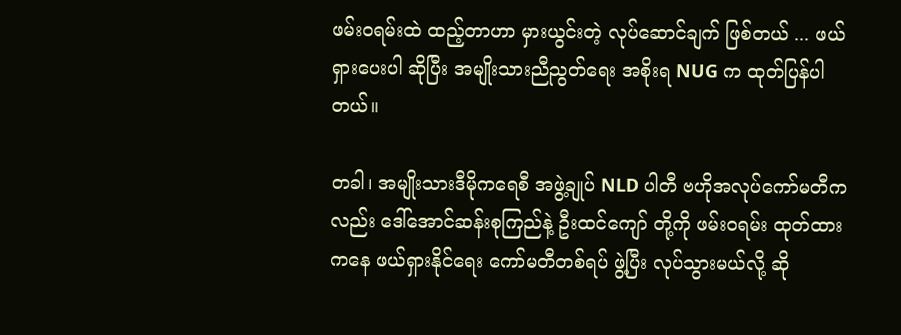ဖမ်းဝရမ်းထဲ ထည့်တာဟာ မှားယွင်းတဲ့ လုပ်ဆောင်ချက် ဖြစ်တယ် ... ဖယ်ရှားပေးပါ ဆိုပြီး အမျိုးသားညီညွတ်ရေး အစိုးရ NUG က ထုတ်ပြန်ပါတယ်။

တခါ၊ အမျိုးသားဒီမိုကရေစီ အဖွဲ့ချုပ် NLD ပါတီ ဗဟိုအလုပ်ကော်မတီကလည်း ဒေါ်အောင်ဆန်းစုကြည်နဲ့ ဦးထင်ကျော် တို့ကို ဖမ်းဝရမ်း ထုတ်ထားကနေ ဖယ်ရှားနိုင်ရေး ကော်မတီတစ်ရပ် ဖွဲ့ပြီး လုပ်သွားမယ်လို့ ဆို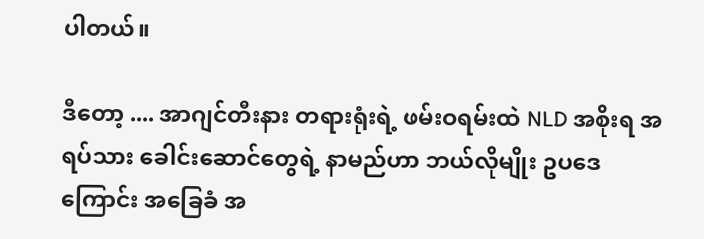ပါတယ်။

ဒီတော့ .... အာဂျင်တီးနား တရားရုံးရဲ့ ဖမ်းဝရမ်းထဲ NLD အစိုးရ အရပ်သား ခေါင်းဆောင်တွေရဲ့ နာမည်ဟာ ဘယ်လိုမျိုး ဥပဒေကြောင်း အခြေခံ အ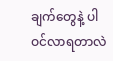ချက်တွေနဲ့ ပါဝင်လာရတာလဲ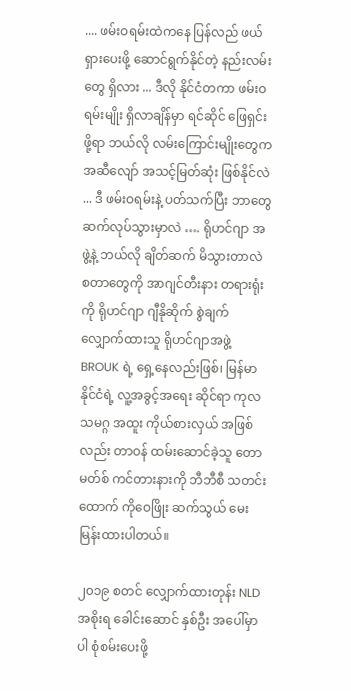.... ဖမ်းဝရမ်းထဲကနေ ပြန်လည် ဖယ်ရှားပေးဖို့ ဆောင်ရွက်နိုင်တဲ့ နည်းလမ်းတွေ ရှိလား ... ဒီလို နိုင်ငံတကာ ဖမ်းဝရမ်းမျိုး ရှိလာချိန်မှာ ရင်ဆိုင် ဖြေရှင်းဖို့ရာ ဘယ်လို လမ်းကြောင်းမျိုးတွေက အဆီလျော် အသင့်မြတ်ဆုံး ဖြစ်နိုင်လဲ ... ဒီ ဖမ်းဝရမ်းနဲ့ ပတ်သက်ပြီး ဘာတွေ ဆက်လုပ်သွားမှာလဲ …. ရိုဟင်ဂျာ အဖွဲ့နဲ့ ဘယ်လို ချိတ်ဆက် မိသွားတာလဲ စတာတွေကို အာဂျင်တီးနား တရားရုံးကို ရိုဟင်ဂျာ ဂျီနိုဆိုက် စွဲချက် လျှောက်ထားသူ ရိုဟင်ဂျာအဖွဲ့ BROUK ရဲ့ ရှေ့နေလည်းဖြစ်၊ မြန်မာနိုင်ငံရဲ့ လူ့အခွင့်အရေး ဆိုင်ရာ ကုလသမဂ္ဂ အထူး ကိုယ်စားလှယ် အဖြစ်လည်း တာဝန် ထမ်းဆောင်ခဲ့သူ တောမတ်စ် ကင်တားနားကို ဘီဘီစီ သတင်းထောက် ကိုဝေဖြိုး ဆက်သွယ် မေးမြန်းထားပါတယ်။

၂၀၁၉ စတင် လျှောက်ထားတုန်း NLD အစိုးရ ခေါင်းဆောင် နှစ်ဦး အပေါ်မှာပါ စုံစမ်းပေးဖို့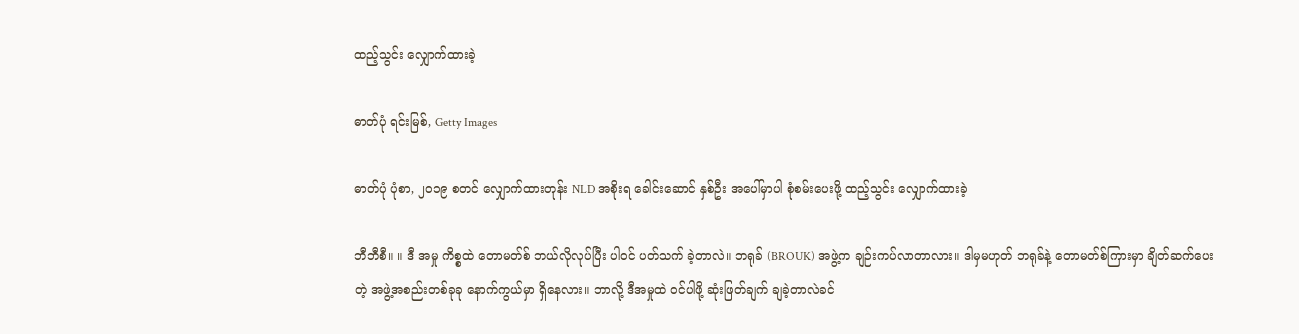ထည့်သွင်း လျှောက်ထားခဲ့

ဓာတ်ပုံ ရင်းမြစ်, Getty Images

ဓာတ်ပုံ ပုံစာ, ၂၀၁၉ စတင် လျှောက်ထားတုန်း NLD အစိုးရ ခေါင်းဆောင် နှစ်ဦး အပေါ်မှာပါ စုံစမ်းပေးဖို့ ထည့်သွင်း လျှောက်ထားခဲ့

ဘီဘီစီ။ ။ ဒီ အမှု ကိစ္စထဲ တောမတ်စ် ဘယ်လိုလုပ်ပြီး ပါဝင် ပတ်သက် ခဲ့တာလဲ။ ဘရုခ် (BROUK) အဖွဲ့က ချဉ်းကပ်လာတာလား။ ဒါမှမဟုတ် ဘရုခ်နဲ့ တောမတ်စ်ကြားမှာ ချိတ်ဆက်ပေးတဲ့ အဖွဲ့အစည်းတစ်ခုခု နောက်ကွယ်မှာ ရှိနေလား။ ဘာလို့ ဒီအမှုထဲ ဝင်ပါဖို့ ဆုံးဖြတ်ချက် ချခဲ့တာလဲခင်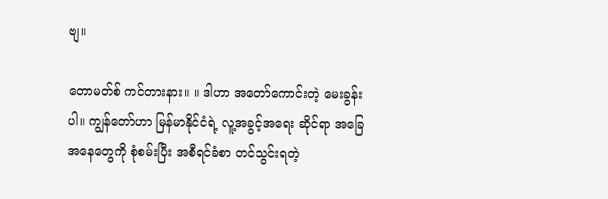ဗျ။

တောမတ်စ် ကင်တားနား။ ။ ဒါဟာ အတော်ကောင်းတဲ့ မေးခွန်းပါ။ ကျွန်တော်ဟာ မြန်မာနိုင်ငံရဲ့ လူ့အခွင့်အရေး ဆိုင်ရာ အခြေအနေတွေကို စုံစမ်းပြီး အစီရင်ခံစာ တင်သွင်းရတဲ့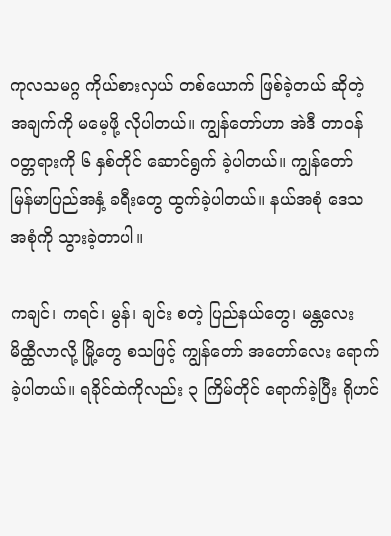ကုလသမဂ္ဂ ကိုယ်စားလှယ် တစ်ယောက် ဖြစ်ခဲ့တယ် ဆိုတဲ့ အချက်ကို မမေ့ဖို့ လိုပါတယ်။ ကျွန်တော်ဟာ အဲဒီ တာဝန် ဝတ္တရားကို ၆ နှစ်တိုင် ဆောင်ရွက် ခဲ့ပါတယ်။ ကျွန်တော် မြန်မာပြည်အနှံ့ ခရီးတွေ ထွက်ခဲ့ပါတယ်။ နယ်အစုံ ဒေသ အစုံကို သွားခဲ့တာပါ။

ကချင်၊ ကရင်၊ မွန်၊ ချင်း စတဲ့ ပြည်နယ်တွေ၊ မန္တလေး မိထ္ထီလာလို့ မြို့တွေ စသဖြင့် ကျွန်တော် အတော်လေး ရောက်ခဲ့ပါတယ်။ ရခိုင်ထဲကိုလည်း ၃ ကြိမ်တိုင် ရောက်ခဲ့ပြီး ရိုဟင်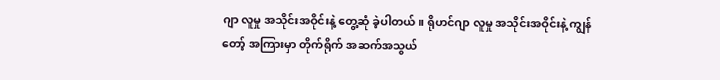ဂျာ လူမှု အသိုင်းအဝိုင်းနဲ့ တွေ့ဆုံ ခဲ့ပါတယ်။ ရိုဟင်ဂျာ လူမှု အသိုင်းအဝိုင်းနဲ့ ကျွန်တော့် အကြားမှာ တိုက်ရိုက် အဆက်အသွယ်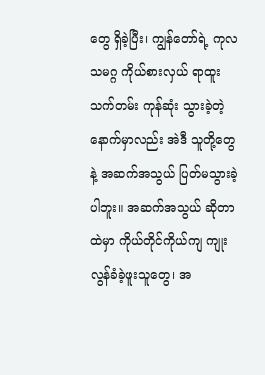တွေ ရှိခဲ့ပြီး၊ ကျွန်တော်ရဲ့ ကုလသမဂ္ဂ ကိုယ်စားလှယ် ရာထူး သက်တမ်း ကုန်ဆုံး သွားခဲ့တဲ့ နောက်မှာလည်း အဲဒီ သူတို့တွေနဲ့ အဆက်အသွယ် ပြတ်မသွားခဲ့ပါဘူး။ အဆက်အသွယ် ဆိုတာထဲမှာ ကိုယ်တိုင်ကိုယ်ကျ ကျုးလွန်ခံခဲ့ဖူးသူတွေ၊ အ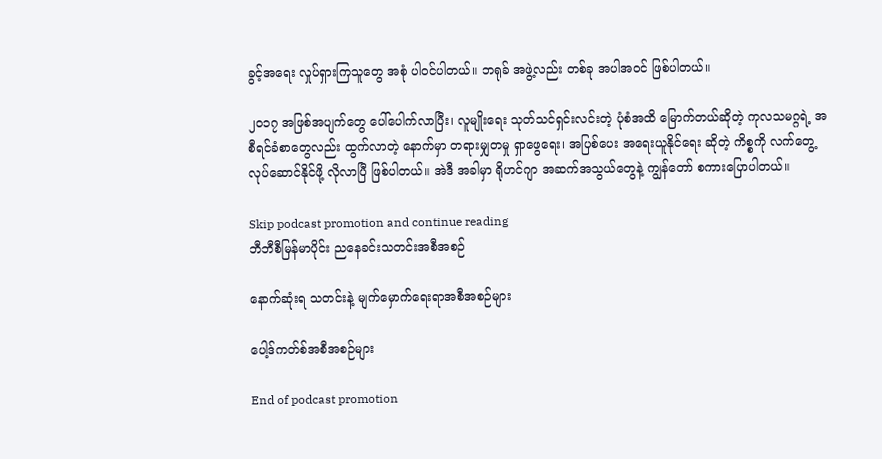ခွင့်အရေး လှုပ်ရှားကြသူတွေ အစုံ ပါဝင်ပါတယ်။ ဘရုခ် အဖွဲ့လည်း တစ်ခု အပါအဝင် ဖြစ်ပါတယ်။

၂၀၁၇ အဖြစ်အပျက်တွေ ပေါ်ပေါက်လာပြီး၊ လူမျိုးရေး သုတ်သင်ရှင်းလင်းတဲ့ ပုံစံအထိ မြောက်တယ်ဆိုတဲ့ ကုလသမဂ္ဂရဲ့ အစီရင်ခံစာတွေလည်း ထွက်လာတဲ့ နောက်မှာ တရားမျှတမှု ရှာဖွေရေး၊ အပြစ်ပေး အရေးယူနိုင်ရေး ဆိုတဲ့ ကိစ္စကို လက်တွေ့ လုပ်ဆောင်နိုင်ဖို့ လိုလာပြီ ဖြစ်ပါတယ်။ အဲဒီ အခါမှာ ရိုဟင်ဂျာ အဆက်အသွယ်တွေနဲ့ ကျွန်တော် စကားပြောပါတယ်။

Skip podcast promotion and continue reading
ဘီဘီစီမြန်မာပိုင်း ညနေခင်းသတင်းအစီအစဉ်

နောက်ဆုံးရ သတင်းနဲ့ မျက်မှောက်ရေးရာအစီအစဉ်များ

ပေါ့ဒ်ကတ်စ်အစီအစဉ်များ

End of podcast promotion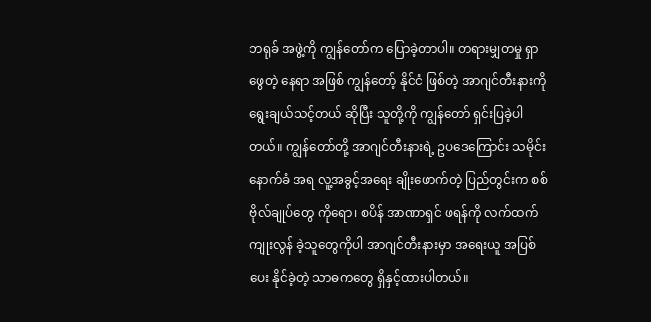ဘရုခ် အဖွဲ့ကို ကျွန်တော်က ပြောခဲ့တာပါ။ တရားမျှတမှု ရှာဖွေတဲ့ နေရာ အဖြစ် ကျွန်တော့် နိုင်ငံ ဖြစ်တဲ့ အာဂျင်တီးနားကို ရွေးချယ်သင့်တယ် ဆိုပြီး သူတို့ကို ကျွန်တော် ရှင်းပြခဲ့ပါတယ်။ ကျွန်တော်တို့ အာဂျင်တီးနားရဲ့ ဥပဒေကြောင်း သမိုင်းနောက်ခံ အရ လူ့အခွင့်အရေး ချိုးဖောက်တဲ့ ပြည်တွင်းက စစ်ဗိုလ်ချုပ်တွေ ကိုရော၊ စပိန် အာဏာရှင် ဖရန်ကို လက်ထက် ကျုးလွန် ခဲ့သူတွေကိုပါ အာဂျင်တီးနားမှာ အရေးယူ အပြစ်ပေး နိုင်ခဲ့တဲ့ သာဓကတွေ ရှိနှင့်ထားပါတယ်။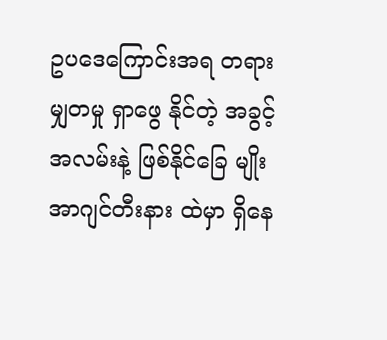ဥပဒေကြောင်းအရ တရားမျှတမှု ရှာဖွေ နိုင်တဲ့ အခွင့်အလမ်းနဲ့ ဖြစ်နိုင်ခြေ မျိုး အာဂျင်တီးနား ထဲမှာ ရှိနေ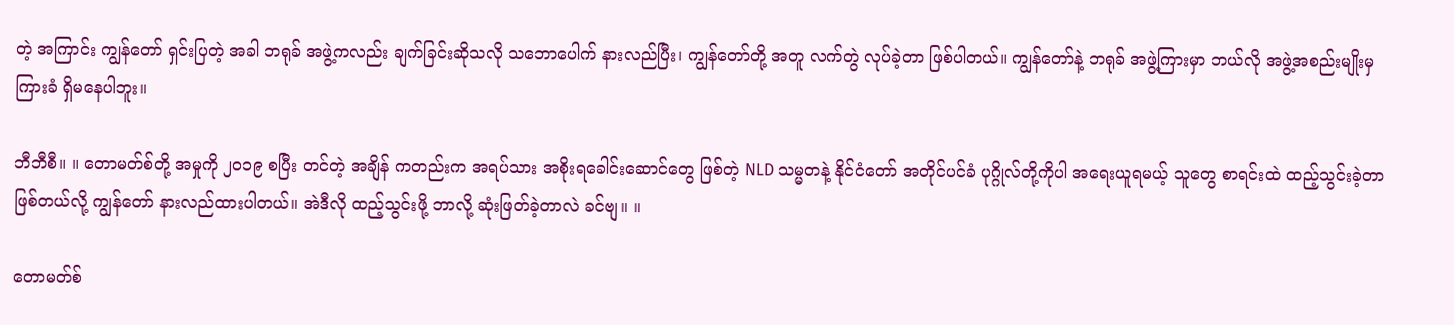တဲ့ အကြာင်း ကျွန်တော် ရှင်းပြတဲ့ အခါ ဘရုခ် အဖွဲ့ကလည်း ချက်ခြင်းဆိုသလို သဘောပေါက် နားလည်ပြီး၊ ကျွန်တော်တို့ အတူ လက်တွဲ လုပ်ခဲ့တာ ဖြစ်ပါတယ်။ ကျွန်တော်နဲ့ ဘရုခ် အဖွဲ့ကြားမှာ ဘယ်လို အဖွဲ့အစည်းမျိုးမှ ကြားခံ ရှိမနေပါဘူး။

ဘီဘီစီ။ ။ တောမတ်စ်တို့ အမှုကို ၂၀၁၉ စပြီး တင်တဲ့ အချိန် ကတည်းက အရပ်သား အစိုးရခေါင်းဆောင်တွေ ဖြစ်တဲ့ NLD သမ္မတနဲ့ နိုင်ငံတော် အတိုင်ပင်ခံ ပုဂ္ဂိုလ်တို့ကိုပါ အရေးယူရမယ့် သူတွေ စာရင်းထဲ ထည့်သွင်းခဲ့တာ ဖြစ်တယ်လို့ ကျွန်တော် နားလည်ထားပါတယ်။ အဲဒီလို ထည့်သွင်းဖို့ ဘာလို့ ဆုံးဖြတ်ခဲ့တာလဲ ခင်ဗျ။ ။

တောမတ်စ်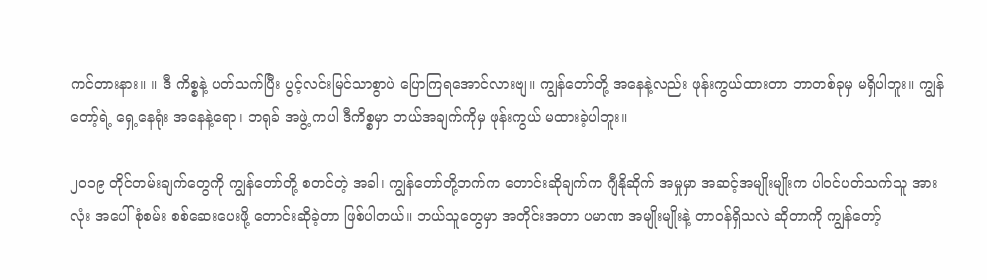ကင်တားနား။ ။ ဒီ ကိစ္စနဲ့ ပတ်သက်ပြီး ပွင့်လင်းမြင်သာစွာပဲ ပြောကြရအောင်လားဗျ။ ကျွန်တော်တို့ အနေနဲ့လည်း ဖုန်းကွယ်ထားတာ ဘာတစ်ခုမှ မရှိပါဘူး။ ကျွန်တော့်ရဲ့ ရှေ့နေရုံး အနေနဲ့ရော၊ ဘရုခ် အဖွဲ့ ကပါ ဒီကိစ္စမှာ ဘယ်အချက်ကိုမှ ဖုန်းကွယ် မထားခဲ့ပါဘူး။

၂၀၁၉ တိုင်တမ်းချက်တွေကို ကျွန်တော်တို့ စတင်တဲ့ အခါ၊ ကျွန်တော်တို့ဘက်က တောင်းဆိုချက်က ဂျီနိုဆိုက် အမှုမှာ အဆင့်အမျိုးမျိုးက ပါဝင်ပတ်သက်သူ အားလုံး အပေါ် စုံစမ်း စစ်ဆေးပေးဖို့ တောင်းဆိုခဲ့တာ ဖြစ်ပါတယ်။ ဘယ်သူတွေမှာ အတိုင်းအတာ ပမာဏ အမျိုးမျိုးနဲ့ တာဝန်ရှိသလဲ ဆိုတာကို ကျွန်တော့်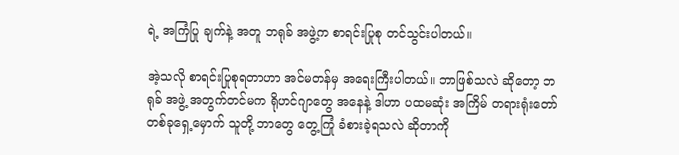ရဲ့ အကြံပြု ချက်နဲ့ အတူ ဘရုခ် အဖွဲ့က စာရင်းပြုစု တင်သွင်းပါတယ်။

အဲ့သလို စာရင်းပြုစုရတာဟာ အင်မတန်မှ အရေးကြီးပါတယ်။ ဘာဖြစ်သလဲ ဆိုတော့ ဘရုခ် အဖွဲ့ အတွက်တင်မက ရိုဟင်ဂျာတွေ အနေနဲ့ ဒါဟာ ပထမဆုံး အကြိမ် တရားရုံးတော် တစ်ခုရှေ့မှောက် သူတို့ ဘာတွေ တွေ့ကြုံ ခံစားခဲ့ရသလဲ ဆိုတာကို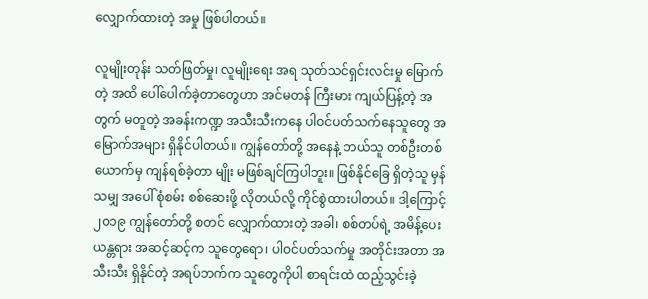လျှောက်ထားတဲ့ အမှု ဖြစ်ပါတယ်။

လူမျိုးတုန်း သတ်ဖြတ်မှု၊ လူမျိုးရေး အရ သုတ်သင်ရှင်းလင်းမှု မြောက်တဲ့ အထိ ပေါ်ပေါက်ခဲ့တာတွေဟာ အင်မတန် ကြီးမား ကျယ်ပြန့်တဲ့ အတွက် မတူတဲ့ အခန်းကဏ္ဍ အသီးသီးကနေ ပါဝင်ပတ်သက်နေသူတွေ အမြောက်အများ ရှိနိုင်ပါတယ်။ ကျွန်တော်တို့ အနေနဲ့ ဘယ်သူ တစ်ဦးတစ်ယောက်မှ ကျန်ရစ်ခဲ့တာ မျိုး မဖြစ်ချင်ကြပါဘူး။ ဖြစ်နိုင်ခြေ ရှိတဲ့သူ မှန်သမျှ အပေါ် စုံစမ်း စစ်ဆေးဖို့ လိုတယ်လို့ ကိုင်စွဲထားပါတယ်။ ဒါ့ကြောင့် ၂၀၁၉ ကျွန်တော်တို့ စတင် လျှောက်ထားတဲ့ အခါ၊ စစ်တပ်ရဲ့ အမိန့်ပေး ယန္တရား အဆင့်ဆင့်က သူတွေရော၊ ပါဝင်ပတ်သက်မှု အတိုင်းအတာ အသီးသီး ရှိနိုင်တဲ့ အရပ်ဘက်က သူတွေကိုပါ စာရင်းထဲ ထည့်သွင်းခဲ့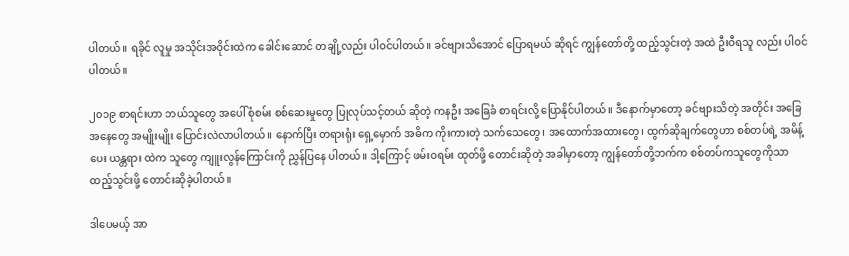ပါတယ်။ ရခိုင် လူမှု အသိုင်းအဝိုင်းထဲက ခေါင်းဆောင် တချို့လည်း ပါဝင်ပါတယ်။ ခင်ဗျားသိအောင် ပြောရမယ် ဆိုရင် ကျွန်တော်တို့ ထည့်သွင်းတဲ့ အထဲ ဦးဝီရသူ လည်း ပါဝင်ပါတယ်။

၂၀၁၉ စာရင်းဟာ ဘယ်သူတွေ အပေါ် စုံစမ်း စစ်ဆေးမှုတွေ ပြုလုပ်သင့်တယ် ဆိုတဲ့ ကနဦး အခြေခံ စာရင်းလို့ ပြောနိုင်ပါတယ်။ ဒီနောက်မှာတော့ ခင်ဗျားသိတဲ့ အတိုင်း အခြေအနေတွေ အမျိုးမျိုး ပြောင်းလဲလာပါတယ်။ နောက်ပြီး တရားရုံး ရှေ့မှောက် အဓိက ကိုးကားတဲ့ သက်သေတွေ၊ အထောက်အထားတွေ၊ ထွက်ဆိုချက်တွေဟာ စစ်တပ်ရဲ့ အမိန့်ပေး ယန္တရား ထဲက သူတွေ ကျူးလွန်ကြောင်းကို ညွှန်ပြနေ ပါတယ်။ ဒါ့ကြောင့် ဖမ်းဝရမ်း ထုတ်ဖို့ တောင်းဆိုတဲ့ အခါမှာတော့ ကျွန်တော်တို့ဘက်က စစ်တပ်ကသူတွေကိုသာ ထည့်သွင်းဖို့ တောင်းဆိုခဲ့ပါတယ်။

ဒါပေမယ့် အာ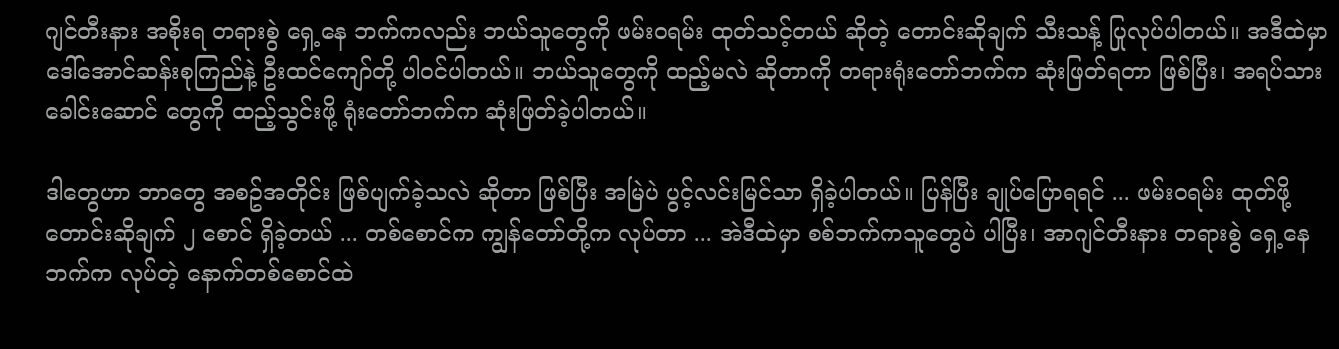ဂျင်တီးနား အစိုးရ တရားစွဲ ရှေ့နေ ဘက်ကလည်း ဘယ်သူတွေကို ဖမ်းဝရမ်း ထုတ်သင့်တယ် ဆိုတဲ့ တောင်းဆိုချက် သီးသန့် ပြုလုပ်ပါတယ်။ အဒီထဲမှာ ဒေါ်အောင်ဆန်းစုကြည်နဲ့ ဦးထင်ကျော်တို့ ပါဝင်ပါတယ်။ ဘယ်သူတွေကို ထည့်မလဲ ဆိုတာကို တရားရုံးတော်ဘက်က ဆုံးဖြတ်ရတာ ဖြစ်ပြီး၊ အရပ်သားခေါင်းဆောင် တွေကို ထည့်သွင်းဖို့ ရုံးတော်ဘက်က ဆုံးဖြတ်ခဲ့ပါတယ်။

ဒါတွေဟာ ဘာတွေ အစဥ်အတိုင်း ဖြစ်ပျက်ခဲ့သလဲ ဆိုတာ ဖြစ်ပြီး အမြဲပဲ ပွင့်လင်းမြင်သာ ရှိခဲ့ပါတယ်။ ပြန်ပြီး ချုပ်ပြောရရင် ... ဖမ်းဝရမ်း ထုတ်ဖို့ တောင်းဆိုချက် ၂ စောင် ရှိခဲ့တယ် ... တစ်စောင်က ကျွန်တော်တို့က လုပ်တာ ... အဲဒီထဲမှာ စစ်ဘက်ကသူတွေပဲ ပါပြီး၊ အာဂျင်တီးနား တရားစွဲ ရှေ့နေဘက်က လုပ်တဲ့ နောက်တစ်စောင်ထဲ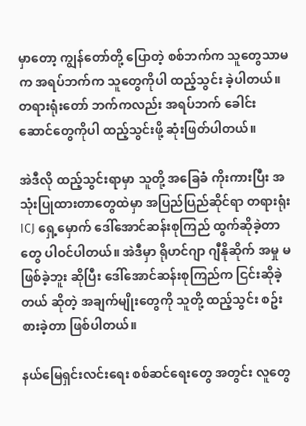မှာတော့ ကျွန်တော်တို့ ပြောတဲ့ စစ်ဘက်က သူတွေသာမက အရပ်ဘက်က သူတွေကိုပါ ထည့်သွင်း ခဲ့ပါတယ်။ တရားရုံးတော် ဘက်ကလည်း အရပ်ဘက် ခေါင်းဆောင်တွေကိုပါ ထည့်သွင်းဖို့ ဆုံးဖြတ်ပါတယ်။

အဲဒီလို ထည့်သွင်းရာမှာ သူတို့ အခြေခံ ကိုးကားပြီး အသုံးပြုထားတာတွေထဲမှာ အပြည်ပြည်ဆိုင်ရာ တရားရုံး ICJ ရှေ့မှောက် ဒေါ်အောင်ဆန်းစုကြည် ထွက်ဆိုခဲ့တာတွေ ပါဝင်ပါတယ်။ အဲဒီမှာ ရိုဟင်ဂျာ ဂျီနိုဆိုက် အမှု မဖြစ်ခဲ့ဘူး ဆိုပြီး ဒေါ်အောင်ဆန်းစုကြည်က ငြင်းဆိုခဲ့တယ် ဆိုတဲ့ အချက်မျိုးတွေကို သူတို့ ထည့်သွင်း စဥ်းစားခဲ့တာ ဖြစ်ပါတယ်။

နယ်မြေရှင်းလင်းရေး စစ်ဆင်ရေးတွေ အတွင်း လူတွေ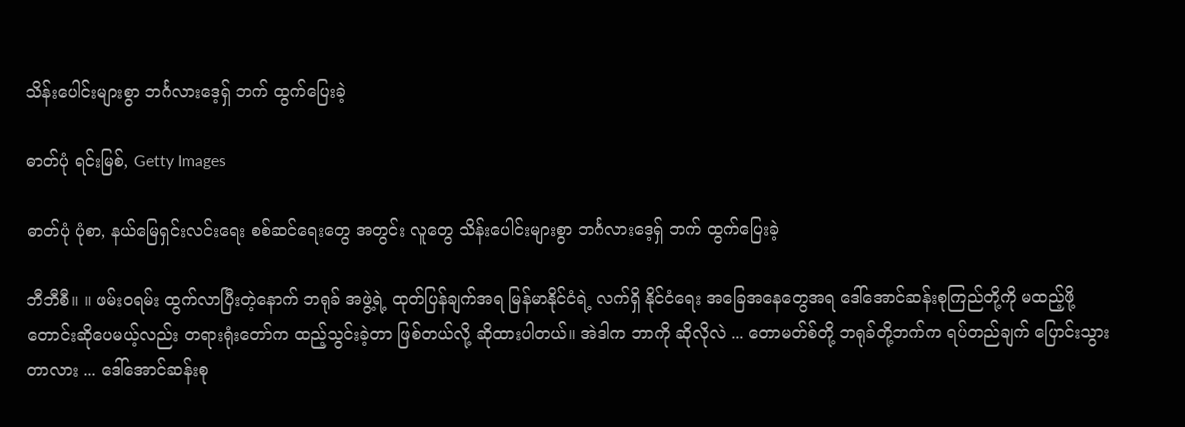သိန်းပေါင်းများစွာ ဘင်္ဂလားဒေ့ရှ် ဘက် ထွက်ပြေးခဲ့

ဓာတ်ပုံ ရင်းမြစ်, Getty Images

ဓာတ်ပုံ ပုံစာ, နယ်မြေရှင်းလင်းရေး စစ်ဆင်ရေးတွေ အတွင်း လူတွေ သိန်းပေါင်းများစွာ ဘင်္ဂလားဒေ့ရှ် ဘက် ထွက်ပြေးခဲ့

ဘီဘီစီ။ ။ ဖမ်းဝရမ်း ထွက်လာပြီးတဲ့နောက် ဘရုခ် အဖွဲ့ရဲ့ ထုတ်ပြန်ချက်အရ မြန်မာနိုင်ငံရဲ့ လက်ရှိ နိုင်ငံရေး အခြေအနေတွေအရ ဒေါ်အောင်ဆန်းစုကြည်တို့ကို မထည့်ဖို့ တောင်းဆိုပေမယ့်လည်း တရားရုံးတော်က ထည့်သွင်းခဲ့တာ ဖြစ်တယ်လို့ ဆိုထားပါတယ်။ အဲဒါက ဘာကို ဆိုလိုလဲ ... တောမတ်စ်တို့ ဘရုခ်တို့ဘက်က ရပ်တည်ချက် ပြောင်းသွားတာလား ... ဒေါ်အောင်ဆန်းစု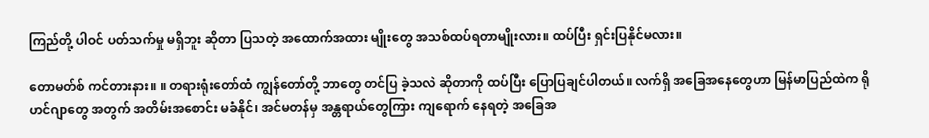ကြည်တို့ ပါဝင် ပတ်သက်မှု မရှိဘူး ဆိုတာ ပြသတဲ့ အထောက်အထား မျိုးတွေ အသစ်ထပ်ရတာမျိုးလား။ ထပ်ပြီး ရှင်းပြနိုင်မလား။

တောမတ်စ် ကင်တားနား။ ။ တရားရုံးတော်ထံ ကျွန်တော်တို့ ဘာတွေ တင်ပြ ခဲ့သလဲ ဆိုတာကို ထပ်ပြီး ပြောပြချင်ပါတယ်။ လက်ရှိ အခြေအနေတွေဟာ မြန်မာပြည်ထဲက ရိုဟင်ဂျာတွေ အတွက် အတိမ်းအစောင်း မခံနိုင်၊ အင်မတန်မှ အန္တရာယ်တွေကြား ကျရောက် နေရတဲ့ အခြေအ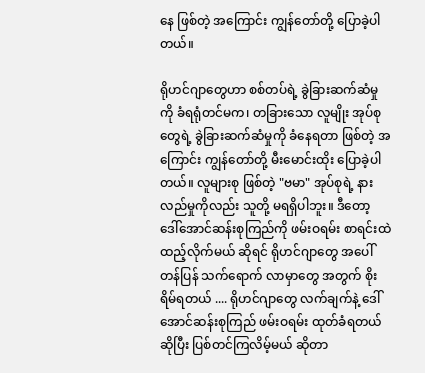နေ ဖြစ်တဲ့ အကြောင်း ကျွန်တော်တို့ ပြောခဲ့ပါတယ်။

ရိုဟင်ဂျာတွေဟာ စစ်တပ်ရဲ့ ခွဲခြားဆက်ဆံမှုကို ခံရရုံတင်မက၊ တခြားသော လူမျိုး အုပ်စုတွေရဲ့ ခွဲခြားဆက်ဆံမှုကို ခံနေရတာ ဖြစ်တဲ့ အကြောင်း ကျွန်တော်တို့ မီးမောင်းထိုး ပြောခဲ့ပါတယ်။ လူများစု ဖြစ်တဲ့ "ဗမာ" အုပ်စုရဲ့ နားလည်မှုကိုလည်း သူတို့ မရရှိပါဘူး။ ဒီတော့ ဒေါ်အောင်ဆန်းစုကြည်ကို ဖမ်းဝရမ်း စာရင်းထဲ ထည့်လိုက်မယ် ဆိုရင် ရိုဟင်ဂျာတွေ အပေါ် တန်ပြန် သက်ရောက် လာမှာတွေ အတွက် စိုးရိမ်ရတယ် .... ရိုဟင်ဂျာတွေ လက်ချက်နဲ့ ဒေါ်အောင်ဆန်းစုကြည် ဖမ်းဝရမ်း ထုတ်ခံရတယ် ဆိုပြီး ပြစ်တင်ကြလိမ့်မယ် ဆိုတာ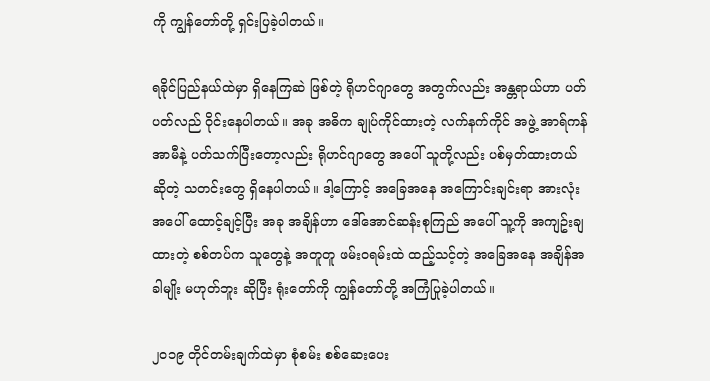ကို ကျွန်တော်တို့ ရှင်းပြခဲ့ပါတယ်။

ရခိုင်ပြည်နယ်ထဲမှာ ရှိနေကြဆဲ ဖြစ်တဲ့ ရိုဟင်ဂျာတွေ အတွက်လည်း အန္တရာယ်ဟာ ပတ်ပတ်လည် ဝိုင်းနေပါတယ်။ အခု အဓိက ချုပ်ကိုင်ထားတဲ့ လက်နက်ကိုင် အဖွဲ့ အာရ်ကန် အာမီနဲ့ ပတ်သက်ပြီးတော့လည်း ရိုဟင်ဂျာတွေ အပေါ် သူတို့လည်း ပစ်မှတ်ထားတယ် ဆိုတဲ့ သတင်းတွေ ရှိနေပါတယ်။ ဒါ့ကြောင့် အခြေအနေ အကြောင်းချင်းရာ အားလုံး အပေါ် ထောင့်ချင့်ပြီး အခု အချိန်ဟာ ဒေါ်အောင်ဆန်းစုကြည် အပေါ် သူ့ကို အကျဥ်းချထားတဲ့ စစ်တပ်က သူတွေနဲ့ အတူတူ ဖမ်းဝရမ်းထဲ ထည့်သင့်တဲ့ အခြေအနေ အချိန်အခါမျိုး မဟုတ်ဘူး ဆိုပြီး ရုံးတော်ကို ကျွန်တော်တို့ အကြံပြုခဲ့ပါတယ်။

၂၀၁၉ တိုင်တမ်းချက်ထဲမှာ စုံစမ်း စစ်ဆေးပေး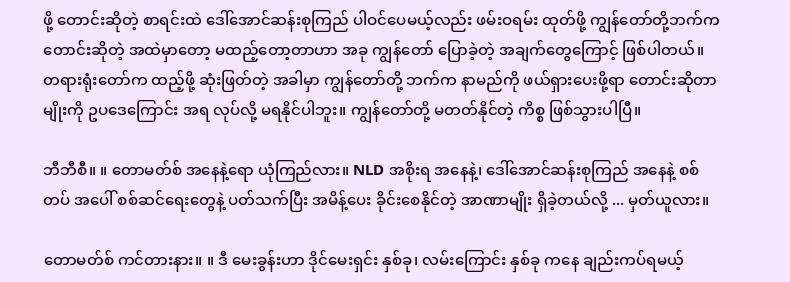ဖို့ တောင်းဆိုတဲ့ စာရင်းထဲ ဒေါ်အောင်ဆန်းစုကြည် ပါဝင်ပေမယ့်လည်း ဖမ်းဝရမ်း ထုတ်ဖို့ ကျွန်တော်တို့ဘက်က တောင်းဆိုတဲ့ အထဲမှာတော့ မထည့်တော့တာဟာ အခု ကျွန်တော် ပြောခဲ့တဲ့ အချက်တွေကြောင့် ဖြစ်ပါတယ်။ တရားရုံးတော်က ထည့်ဖို့ ဆုံးဖြတ်တဲ့ အခါမှာ ကျွန်တော်တို့ ဘက်က နာမည်ကို ဖယ်ရှားပေးဖို့ရာ တောင်းဆိုတာမျိုးကို ဥပဒေကြောင်း အရ လုပ်လို့ မရနိုင်ပါဘူး။ ကျွန်တော်တို့ မတတ်နိုင်တဲ့ ကိစ္စ ဖြစ်သွားပါပြီ။

ဘီဘီစီ။ ။ တောမတ်စ် အနေနဲ့ရော ယုံကြည်လား။ NLD အစိုးရ အနေနဲ့၊ ဒေါ်အောင်ဆန်းစုကြည် အနေနဲ့ စစ်တပ် အပေါ် စစ်ဆင်ရေးတွေနဲ့ ပတ်သက်ပြီး အမိန့်ပေး ခိုင်းစေနိုင်တဲ့ အာဏာမျိုး ရှိခဲ့တယ်လို့ ... မှတ်ယူလား။

တောမတ်စ် ကင်တားနား။ ။ ဒီ မေးခွန်းဟာ ဒိုင်မေးရှင်း နှစ်ခု၊ လမ်းကြောင်း နှစ်ခု ကနေ ချည်းကပ်ရမယ့်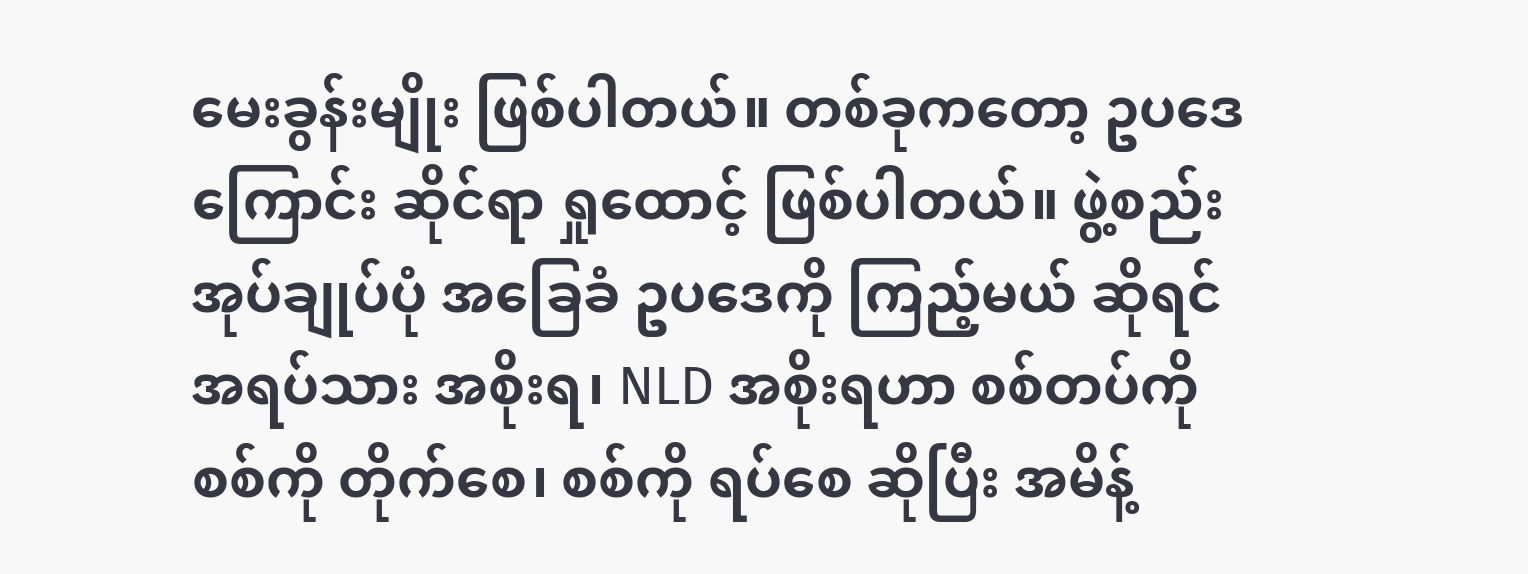မေးခွန်းမျိုး ဖြစ်ပါတယ်။ တစ်ခုကတော့ ဥပဒေကြောင်း ဆိုင်ရာ ရှုထောင့် ဖြစ်ပါတယ်။ ဖွဲ့စည်းအုပ်ချုပ်ပုံ အခြေခံ ဥပဒေကို ကြည့်မယ် ဆိုရင် အရပ်သား အစိုးရ၊ NLD အစိုးရဟာ စစ်တပ်ကို စစ်ကို တိုက်စေ၊ စစ်ကို ရပ်စေ ဆိုပြီး အမိန့်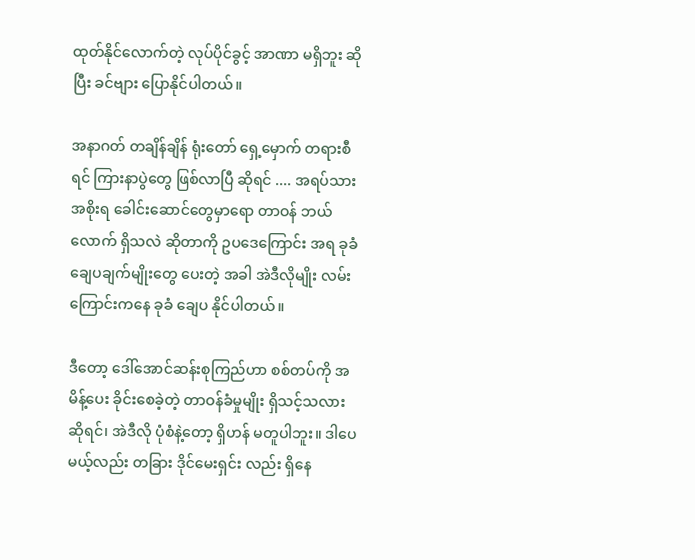ထုတ်နိုင်လောက်တဲ့ လုပ်ပိုင်ခွင့် အာဏာ မရှိဘူး ဆိုပြီး ခင်ဗျား ပြောနိုင်ပါတယ်။

အနာဂတ် တချိန်ချိန် ရုံးတော် ရှေ့မှောက် တရားစီရင် ကြားနာပွဲတွေ ဖြစ်လာပြီ ဆိုရင် .... အရပ်သား အစိုးရ ခေါင်းဆောင်တွေမှာရော တာဝန် ဘယ်လောက် ရှိသလဲ ဆိုတာကို ဥပဒေကြောင်း အရ ခုခံ ချေပချက်မျိုးတွေ ပေးတဲ့ အခါ အဲဒီလိုမျိုး လမ်းကြောင်းကနေ ခုခံ ချေပ နိုင်ပါတယ်။

ဒီတော့ ဒေါ်အောင်ဆန်းစုကြည်ဟာ စစ်တပ်ကို အမိန့်ပေး ခိုင်းစေခဲ့တဲ့ တာဝန်ခံမှုမျိုး ရှိသင့်သလား ဆိုရင်၊ အဲဒီလို ပုံစံနဲ့တော့ ရှိဟန် မတူပါဘူး။ ဒါပေမယ့်လည်း တခြား ဒိုင်မေးရှင်း လည်း ရှိနေ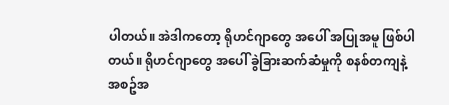ပါတယ်။ အဲဒါကတော့ ရိုဟင်ဂျာတွေ အပေါ် အပြုအမူ ဖြစ်ပါတယ်။ ရိုဟင်ဂျာတွေ အပေါ် ခွဲခြားဆက်ဆံမှုကို စနစ်တကျနဲ့ အစဥ်အ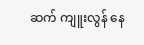ဆက် ကျူးလွန် နေ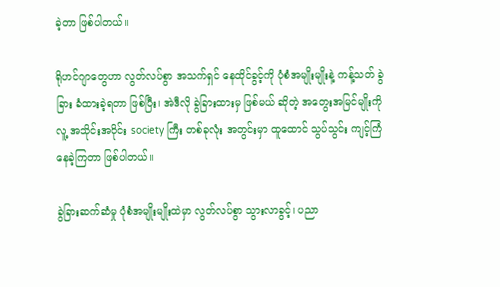ခဲ့တာ ဖြစ်ပါတယ်။

ရိုဟင်ဂျာတွေဟာ လွတ်လပ်စွာ အသက်ရှင် နေထိုင်ခွင့်ကို ပုံစံအမျိုးမျိုးနဲ့ ကန့်သတ် ခွဲခြား ခံထားခဲ့ရတာ ဖြစ်ပြီး၊ အဲဒီလို ခွဲခြားထားမှ ဖြစ်မယ် ဆိုတဲ့ အတွေးအမြင်မျိုးကို လူ့ အသိုင်းအဝိုင်း society ကြီး တစ်ခုလုံး အတွင်းမှာ ထူထောင် သွပ်သွင်း ကျင့်ကြံ နေခဲ့ကြတာ ဖြစ်ပါတယ်။

ခွဲခြားဆက်ဆံမှု ပုံစံအမျိုးမျိုးထဲမှာ လွတ်လပ်စွာ သွားလာခွင့်၊ ပညာ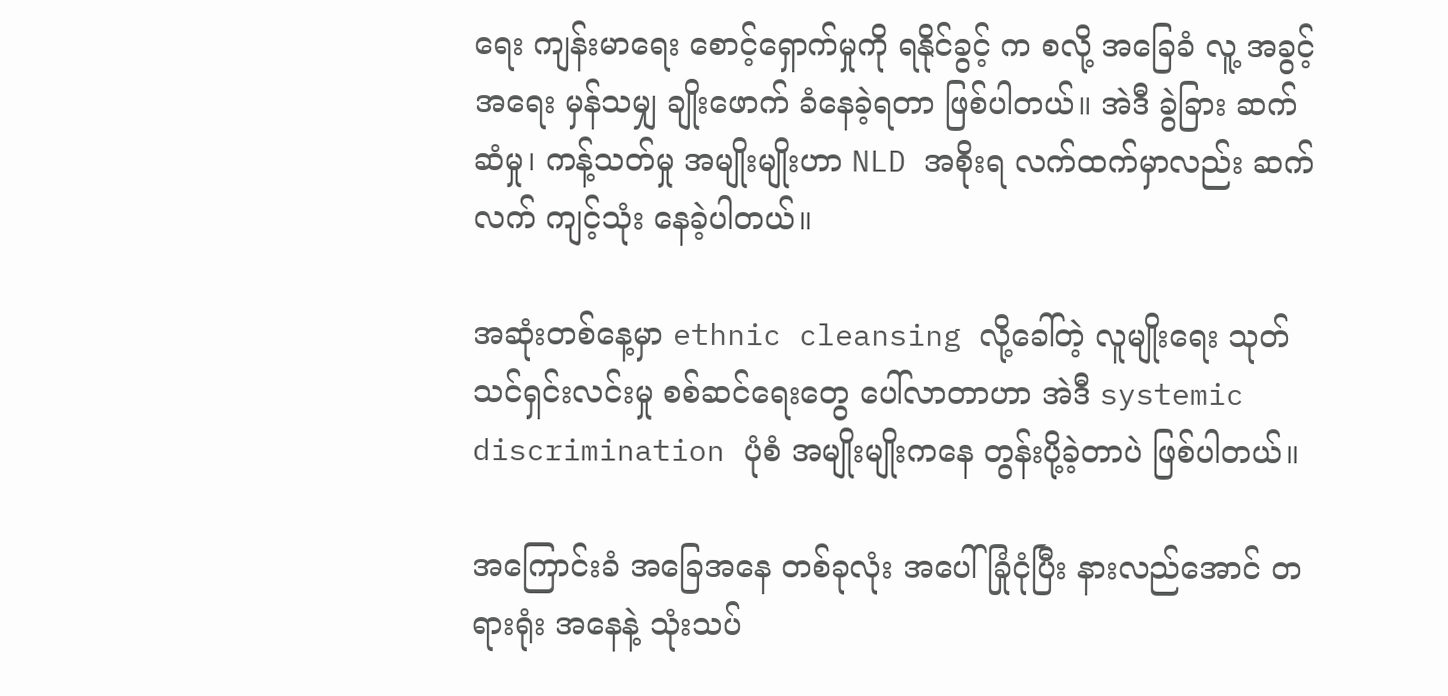ရေး ကျန်းမာရေး စောင့်ရှောက်မှုကို ရနိုင်ခွင့် က စလို့ အခြေခံ လူ့ အခွင့်အရေး မှန်သမျှ ချိုးဖောက် ခံနေခဲ့ရတာ ဖြစ်ပါတယ်။ အဲဒီ ခွဲခြား ဆက်ဆံမှု၊ ကန့်သတ်မှု အမျိုးမျိုးဟာ NLD အစိုးရ လက်ထက်မှာလည်း ဆက်လက် ကျင့်သုံး နေခဲ့ပါတယ်။

အဆုံးတစ်နေ့မှာ ethnic cleansing လို့ခေါ်တဲ့ လူမျိုးရေး သုတ်သင်ရှင်းလင်းမှု စစ်ဆင်ရေးတွေ ပေါ်လာတာဟာ အဲဒီ systemic discrimination ပုံစံ အမျိုးမျိုးကနေ တွန်းပို့ခဲ့တာပဲ ဖြစ်ပါတယ်။

အကြောင်းခံ အခြေအနေ တစ်ခုလုံး အပေါ် ခြုံငုံပြီး နားလည်အောင် တရားရုံး အနေနဲ့ သုံးသပ်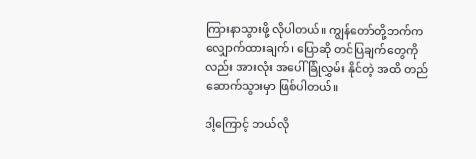ကြားနာသွားဖို့ လိုပါတယ်။ ကျွန်တော်တို့ဘက်က လျှောက်ထားချက်၊ ပြောဆို တင်ပြချက်တွေကိုလည်း အားလုံး အပေါ် ခြုံလွှမ်း နိုင်တဲ့ အထိ တည်ဆောက်သွားမှာ ဖြစ်ပါတယ်။

ဒါ့ကြောင့် ဘယ်လို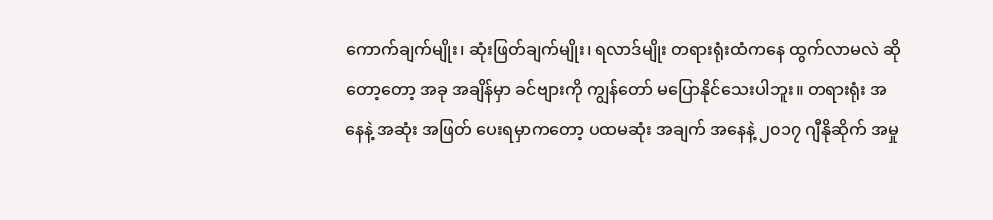ကောက်ချက်မျိုး၊ ဆုံးဖြတ်ချက်မျိုး၊ ရလာဒ်မျိုး တရားရုံးထံကနေ ထွက်လာမလဲ ဆိုတော့တော့ အခု အချိန်မှာ ခင်ဗျားကို ကျွန်တော် မပြောနိုင်သေးပါဘူး။ တရားရုံး အနေနဲ့ အဆုံး အဖြတ် ပေးရမှာကတော့ ပထမဆုံး အချက် အနေနဲ့ ၂၀၁၇ ဂျီနိုဆိုက် အမှု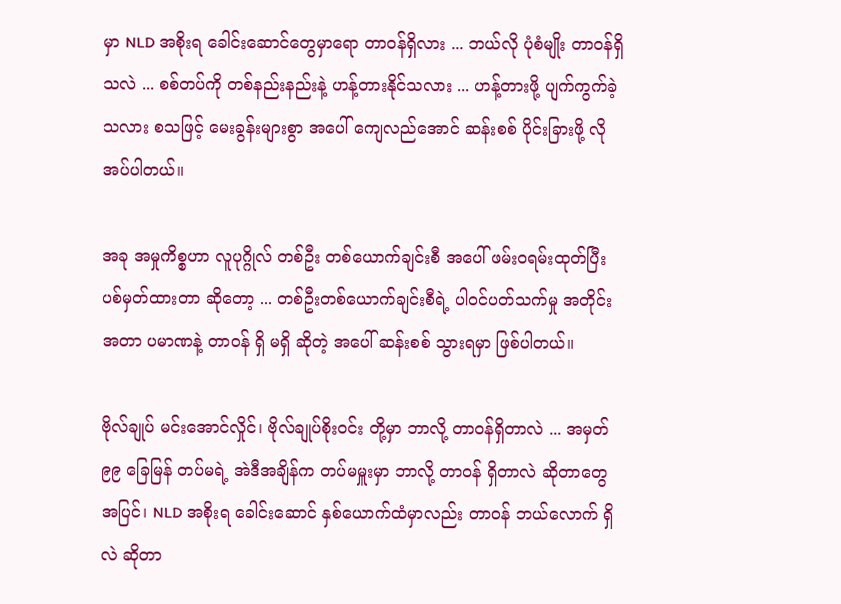မှာ NLD အစိုးရ ခေါင်းဆောင်တွေမှာရော တာဝန်ရှိလား ... ဘယ်လို ပုံစံမျိုး တာဝန်ရှိသလဲ ... စစ်တပ်ကို တစ်နည်းနည်းနဲ့ ဟန့်တားနိုင်သလား ... ဟန့်တားဖို့ ပျက်ကွက်ခဲ့သလား စသဖြင့် မေးခွန်းများစွာ အပေါ် ကျေလည်အောင် ဆန်းစစ် ပိုင်းခြားဖို့ လိုအပ်ပါတယ်။

အခု အမှုကိစ္စဟာ လူပုဂ္ဂိုလ် တစ်ဦး တစ်ယောက်ချင်းစီ အပေါ် ဖမ်းဝရမ်းထုတ်ပြီး ပစ်မှတ်ထားတာ ဆိုတော့ ... တစ်ဦးတစ်ယောက်ချင်းစီရဲ့ ပါဝင်ပတ်သက်မှု အတိုင်းအတာ ပမာဏနဲ့ တာဝန် ရှိ မရှိ ဆိုတဲ့ အပေါ် ဆန်းစစ် သွားရမှာ ဖြစ်ပါတယ်။

ဗိုလ်ချုပ် မင်းအောင်လှိုင်၊ ဗိုလ်ချုပ်စိုးဝင်း တို့မှာ ဘာလို့ တာဝန်ရှိတာလဲ ... အမှတ် ၉၉ ခြေမြန် တပ်မရဲ့ အဲဒီအချိန်က တပ်မမှူးမှာ ဘာလို့ တာဝန် ရှိတာလဲ ဆိုတာတွေ အပြင်၊ NLD အစိုးရ ခေါင်းဆောင် နှစ်ယောက်ထံမှာလည်း တာဝန် ဘယ်လောက် ရှိလဲ ဆိုတာ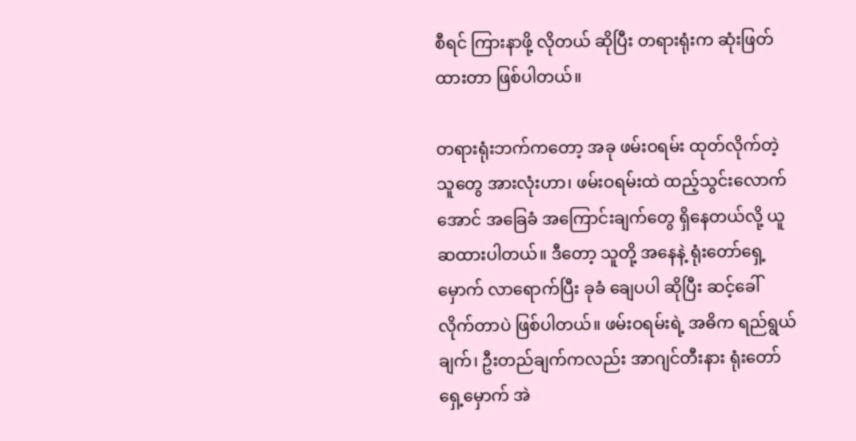စီရင် ကြားနာဖို့ လိုတယ် ဆိုပြီး တရားရုံးက ဆုံးဖြတ်ထားတာ ဖြစ်ပါတယ်။

တရားရုံးဘက်ကတော့ အခု ဖမ်းဝရမ်း ထုတ်လိုက်တဲ့ သူတွေ အားလုံးဟာ၊ ဖမ်းဝရမ်းထဲ ထည့်သွင်းလောက်အောင် အခြေခံ အကြောင်းချက်တွေ ရှိနေတယ်လို့ ယူ ဆထားပါတယ်။ ဒီတော့ သူတို့ အနေနဲ့ ရုံးတော်ရှေ့မှောက် လာရောက်ပြီး ခုခံ ချေပပါ ဆိုပြီး ဆင့်ခေါ် လိုက်တာပဲ ဖြစ်ပါတယ်။ ဖမ်းဝရမ်းရဲ့ အဓိက ရည်ရွယ်ချက်၊ ဦးတည်ချက်ကလည်း အာဂျင်တီးနား ရုံးတော် ရှေ့မှောက် အဲ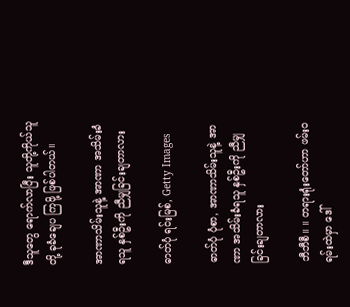ဒီသူတွေ ရောက်လာပြီး သူတို့ကိုယ်သူတို့ ခုခံချေပ ကြဖို့ ဖြစ်ပါတယ်။

အာဏာသိမ်းသူနဲ့ အာဏာ အသိမ်းခံရသူ နှစ်ဦးကို ညီမျှခြင်းချတာလား

ဓာတ်ပုံ ရင်းမြစ်, Getty Images

ဓာတ်ပုံ ပုံစာ, အာဏာသိမ်းသူနဲ့ အာဏာ အသိမ်းခံရသူ နှစ်ဦးကို ညီမျှခြင်းချတာလား

ဘီဘီစီ။ ။ တရားရုံးတော်ဟာ ဖမ်းဝရမ်းထဲမှာ ဒေါ်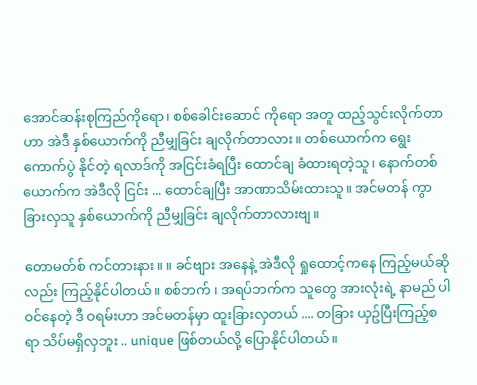အောင်ဆန်းစုကြည်ကိုရော၊ စစ်ခေါင်းဆောင် ကိုရော အတူ ထည့်သွင်းလိုက်တာဟာ အဲဒီ နှစ်ယောက်ကို ညီမျှခြင်း ချလိုက်တာလား။ တစ်ယောက်က ရွေးကောက်ပွဲ နိုင်တဲ့ ရလာဒ်ကို အငြင်းခံရပြီး ထောင်ချ ခံထားရတဲ့သူ၊ နောက်တစ်ယောက်က အဲဒီလို ငြင်း ... ထောင်ချပြီး အာဏာသိမ်းထားသူ။ အင်မတန် ကွာခြားလှသူ နှစ်ယောက်ကို ညီမျှခြင်း ချလိုက်တာလားဗျ။

တောမတ်စ် ကင်တားနား။ ။ ခင်ဗျား အနေနဲ့ အဲဒီလို ရှုထောင့်ကနေ ကြည့်မယ်ဆိုလည်း ကြည့်နိုင်ပါတယ်။ စစ်ဘက် ၊ အရပ်ဘက်က သူတွေ အားလုံးရဲ့ နာမည် ပါဝင်နေတဲ့ ဒီ ဝရမ်းဟာ အင်မတန်မှာ ထူးခြားလှတယ် .... တခြား ယှဥ်ပြီးကြည့်စရာ သိပ်မရှိလှဘူး .. unique ဖြစ်တယ်လို့ ပြောနိုင်ပါတယ်။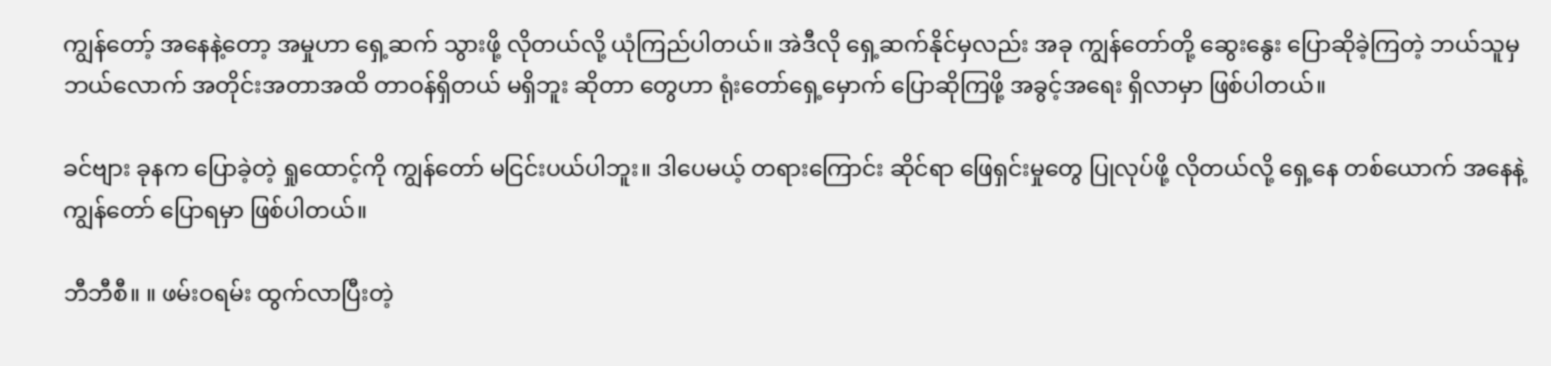ကျွန်တော့် အနေနဲ့တော့ အမှုဟာ ရှေ့ဆက် သွားဖို့ လိုတယ်လို့ ယုံကြည်ပါတယ်။ အဲဒီလို ရှေ့ဆက်နိုင်မှလည်း အခု ကျွန်တော်တို့ ဆွေးနွေး ပြောဆိုခဲ့ကြတဲ့ ဘယ်သူမှ ဘယ်လောက် အတိုင်းအတာအထိ တာဝန်ရှိတယ် မရှိဘူး ဆိုတာ တွေဟာ ရုံးတော်ရှေ့မှောက် ပြောဆိုကြဖို့ အခွင့်အရေး ရှိလာမှာ ဖြစ်ပါတယ်။

ခင်ဗျား ခုနက ပြောခဲ့တဲ့ ရှုထောင့်ကို ကျွန်တော် မငြင်းပယ်ပါဘူး။ ဒါပေမယ့် တရားကြောင်း ဆိုင်ရာ ဖြေရှင်းမှုတွေ ပြုလုပ်ဖို့ လိုတယ်လို့ ရှေ့နေ တစ်ယောက် အနေနဲ့ ကျွန်တော် ပြောရမှာ ဖြစ်ပါတယ်။

ဘီဘီစီ။ ။ ဖမ်းဝရမ်း ထွက်လာပြီးတဲ့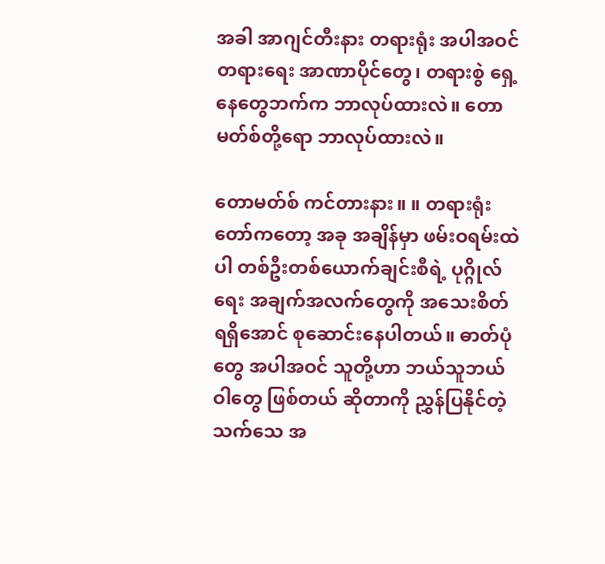အခါ အာဂျင်တီးနား တရားရုံး အပါအဝင် တရားရေး အာဏာပိုင်တွေ၊ တရားစွဲ ရှေ့နေတွေဘက်က ဘာလုပ်ထားလဲ။ တောမတ်စ်တို့ရော ဘာလုပ်ထားလဲ။

တောမတ်စ် ကင်တားနား။ ။ တရားရုံးတော်ကတော့ အခု အချိန်မှာ ဖမ်းဝရမ်းထဲပါ တစ်ဦးတစ်ယောက်ချင်းစီရဲ့ ပုဂ္ဂိုလ်ရေး အချက်အလက်တွေကို အသေးစိတ် ရရှိအောင် စုဆောင်းနေပါတယ်။ ဓာတ်ပုံတွေ အပါအဝင် သူတို့ဟာ ဘယ်သူဘယ်ဝါတွေ ဖြစ်တယ် ဆိုတာကို ညွှန်ပြနိုင်တဲ့ သက်သေ အ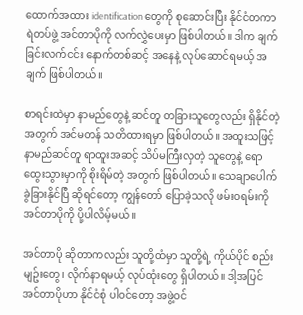ထောက်အထား identification တွေကို စုဆောင်းပြီး နိုင်ငံတကာ ရဲတပ်ဖွဲ့ အင်တာပိုကို လက်လွှဲပေးမှာ ဖြစ်ပါတယ်။ ဒါက ချက်ခြင်းလက်ငင်း နောက်တစ်ဆင့် အနေနဲ့ လုပ်ဆောင်ရမယ့် အချက် ဖြစ်ပါတယ်။

စာရင်းထဲမှာ နာမည်တွေနဲ့ ဆင်တူ တခြားသူတွေလည်း ရှိနိုင်တဲ့ အတွက် အင်မတန် သတိထားရမှာ ဖြစ်ပါတယ်။ အထူးသဖြင့် နာမည်ဆင်တူ ရာထူးအဆင့် သိပ်မကြီးလှတဲ့ သူတွေနဲ့ ရောထွေးသွားမှာကို စိုးရိမ်တဲ့ အတွက် ဖြစ်ပါတယ်။ သေချာပေါက် ခွဲခြားနိုင်ပြီ ဆိုရင်တော့ ကျွန်တော် ပြောခဲ့သလို ဖမ်းဝရမ်းကို အင်တာပိုကို ပို့ပါလိမ့်မယ်။

အင်တာပို ဆိုတာကလည်း သူတို့ထံမှာ သူတို့ရဲ့ ကိုယ်ပိုင် စည်းမျဥ်းတွေ၊ လိုက်နာရမယ့် လုပ်ထုံးတွေ ရှိပါတယ်။ ဒါ့အပြင် အင်တာပိုဟာ နိုင်ငံစုံ ပါဝင်တော့ အဖွဲ့ဝင်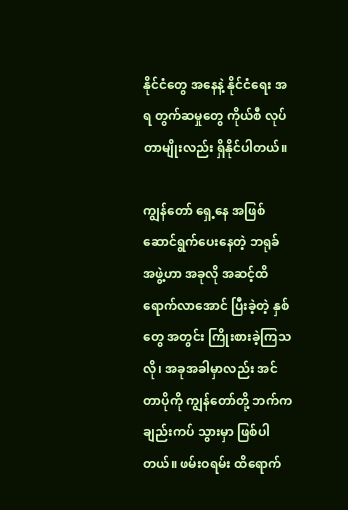နိုင်ငံတွေ အနေနဲ့ နိုင်ငံရေး အရ တွက်ဆမှုတွေ ကိုယ်စီ လုပ်တာမျိုးလည်း ရှိနိုင်ပါတယ်။

ကျွန်တော် ရှေ့နေ အဖြစ် ဆောင်ရွက်ပေးနေတဲ့ ဘရုခ် အဖွဲ့ဟာ အခုလို အဆင့်ထိ ရောက်လာအောင် ပြီးခဲ့တဲ့ နှစ်တွေ အတွင်း ကြိုးစားခဲ့ကြသလို၊ အခုအခါမှာလည်း အင်တာပိုကို ကျွန်တော်တို့ ဘက်က ချည်းကပ် သွားမှာ ဖြစ်ပါတယ်။ ဖမ်းဝရမ်း ထိရောက်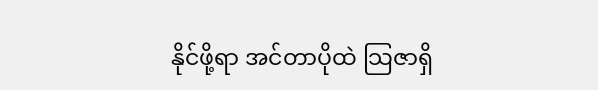နိုင်ဖို့ရာ အင်တာပိုထဲ သြဇာရှိ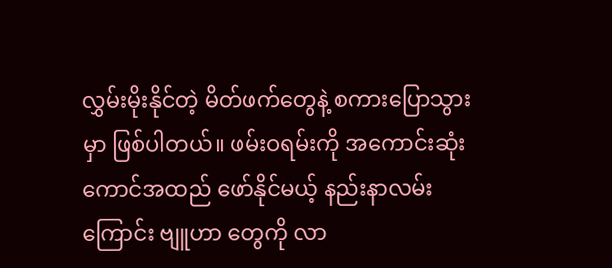လွှမ်းမိုးနိုင်တဲ့ မိတ်ဖက်တွေနဲ့ စကားပြောသွားမှာ ဖြစ်ပါတယ်။ ဖမ်းဝရမ်းကို အကောင်းဆုံး ကောင်အထည် ဖော်နိုင်မယ့် နည်းနာလမ်းကြောင်း ဗျူဟာ တွေကို လာ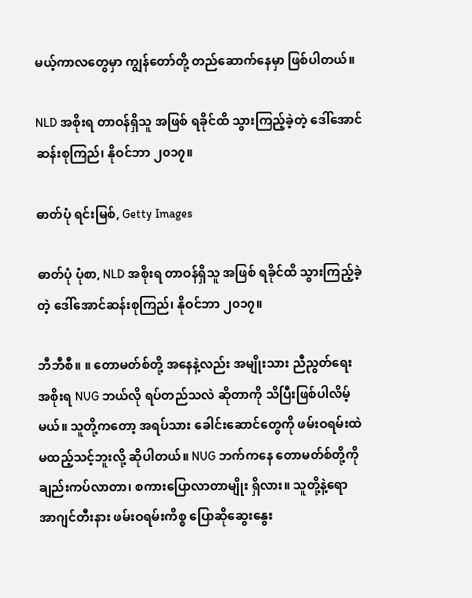မယ့်ကာလတွေမှာ ကျွန်တော်တို့ တည်ဆောက်နေမှာ ဖြစ်ပါတယ်။

NLD အစိုးရ တာဝန်ရှိသူ အဖြစ် ရခိုင်ထိ သွားကြည့်ခဲ့တဲ့ ဒေါ်အောင်ဆန်းစုကြည်၊ နိုဝင်ဘာ ၂၀၁၇။

ဓာတ်ပုံ ရင်းမြစ်, Getty Images

ဓာတ်ပုံ ပုံစာ, NLD အစိုးရ တာဝန်ရှိသူ အဖြစ် ရခိုင်ထိ သွားကြည့်ခဲ့တဲ့ ဒေါ်အောင်ဆန်းစုကြည်၊ နိုဝင်ဘာ ၂၀၁၇။

ဘီဘီစီ။ ။ တောမတ်စ်တို့ အနေနဲ့လည်း အမျိုးသား ညီညွတ်ရေး အစိုးရ NUG ဘယ်လို ရပ်တည်သလဲ ဆိုတာကို သိပြီးဖြစ်ပါလိမ့်မယ်။ သူတို့ကတော့ အရပ်သား ခေါင်းဆောင်တွေကို ဖမ်းဝရမ်းထဲ မထည့်သင့်ဘူးလို့ ဆိုပါတယ်။ NUG ဘက်ကနေ တောမတ်စ်တို့ကို ချည်းကပ်လာတာ၊ စကားပြောလာတာမျိုး ရှိလား။ သူတို့နဲ့ရော အာဂျင်တီးနား ဖမ်းဝရမ်းကိစ္စ ပြောဆိုဆွေးနွေး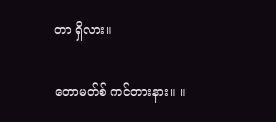တာ ရှိလား။

တောမတ်စ် ကင်တားနား။ ။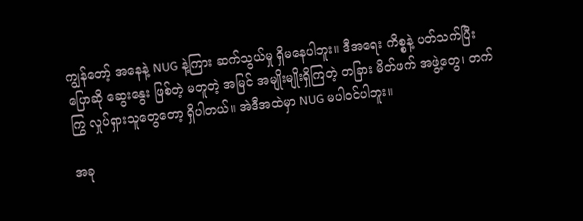ကျွန်တော့် အနေနဲ့ NUG နဲ့ကြား ဆက်သွယ်မှု ရှိမနေပါဘူး။ ဒီအရေး ကိစ္စနဲ့ ပတ်သက်ပြီး ပြောဆို ဆွေးနွေး ဖြစ်တဲ့ မတူတဲ့ အမြင် အမျိုးမျိုးရှိကြတဲ့ တခြား မိတ်ဖက် အဖွဲ့တွေ၊ တက်ကြွ လှုပ်ရှားသူတွေတော့ ရှိပါတယ်။ အဲဒီအထဲမှာ NUG မပါဝင်ပါဘူး။

အခု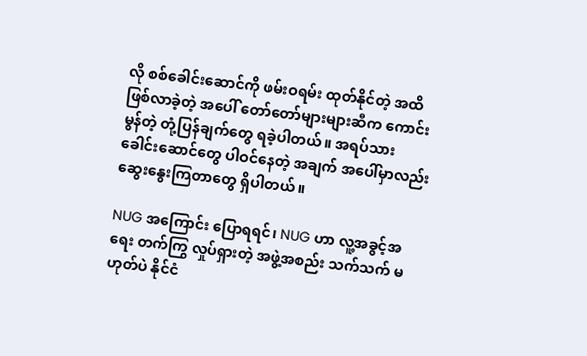လို စစ်ခေါင်းဆောင်ကို ဖမ်းဝရမ်း ထုတ်နိုင်တဲ့ အထိ ဖြစ်လာခဲ့တဲ့ အပေါ် တော်တော်များများဆီက ကောင်းမွန်တဲ့ တုံ့ပြန်ချက်တွေ ရခဲ့ပါတယ်။ အရပ်သား ခေါင်းဆောင်တွေ ပါဝင်နေတဲ့ အချက် အပေါ်မှာလည်း ဆွေးနွေးကြတာတွေ ရှိပါတယ်။

NUG အကြောင်း ပြောရရင်၊ NUG ဟာ လူ့အခွင့်အရေး တက်ကြွ လှုပ်ရှားတဲ့ အဖွဲ့အစည်း သက်သက် မဟုတ်ပဲ နိုင်ငံ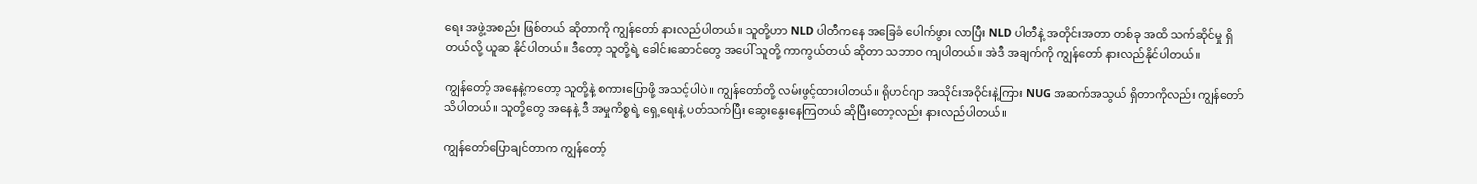ရေး အဖွဲ့အစည်း ဖြစ်တယ် ဆိုတာကို ကျွန်တော် နားလည်ပါတယ်။ သူတို့ဟာ NLD ပါတီကနေ အခြေခံ ပေါက်ဖွား လာပြီး NLD ပါတီနဲ့ အတိုင်းအတာ တစ်ခု အထိ သက်ဆိုင်မှု ရှိတယ်လို့ ယူဆ နိုင်ပါတယ်။ ဒီတော့ သူတို့ရဲ့ ခေါင်းဆောင်တွေ အပေါ် သူတို့ ကာကွယ်တယ် ဆိုတာ သဘာဝ ကျပါတယ်။ အဲဒီ အချက်ကို ကျွန်တော် နားလည်နိုင်ပါတယ်။

ကျွန်တော့် အနေနဲ့ကတော့ သူတို့နဲ့ စကားပြောဖို့ အသင့်ပါပဲ။ ကျွန်တော်တို့ လမ်းဖွင့်ထားပါတယ်။ ရိုဟင်ဂျာ အသိုင်းအဝိုင်းနဲ့ကြား NUG အဆက်အသွယ် ရှိတာကိုလည်း ကျွန်တော်သိပါတယ်။ သူတို့တွေ အနေနဲ့ ဒီ အမှုကိစ္စရဲ့ ရှေ့ရေးနဲ့ ပတ်သက်ပြီး ဆွေးနွေးနေကြတယ် ဆိုပြီးတော့လည်း နားလည်ပါတယ်။

ကျွန်တော်ပြောချင်တာက ကျွန်တော့်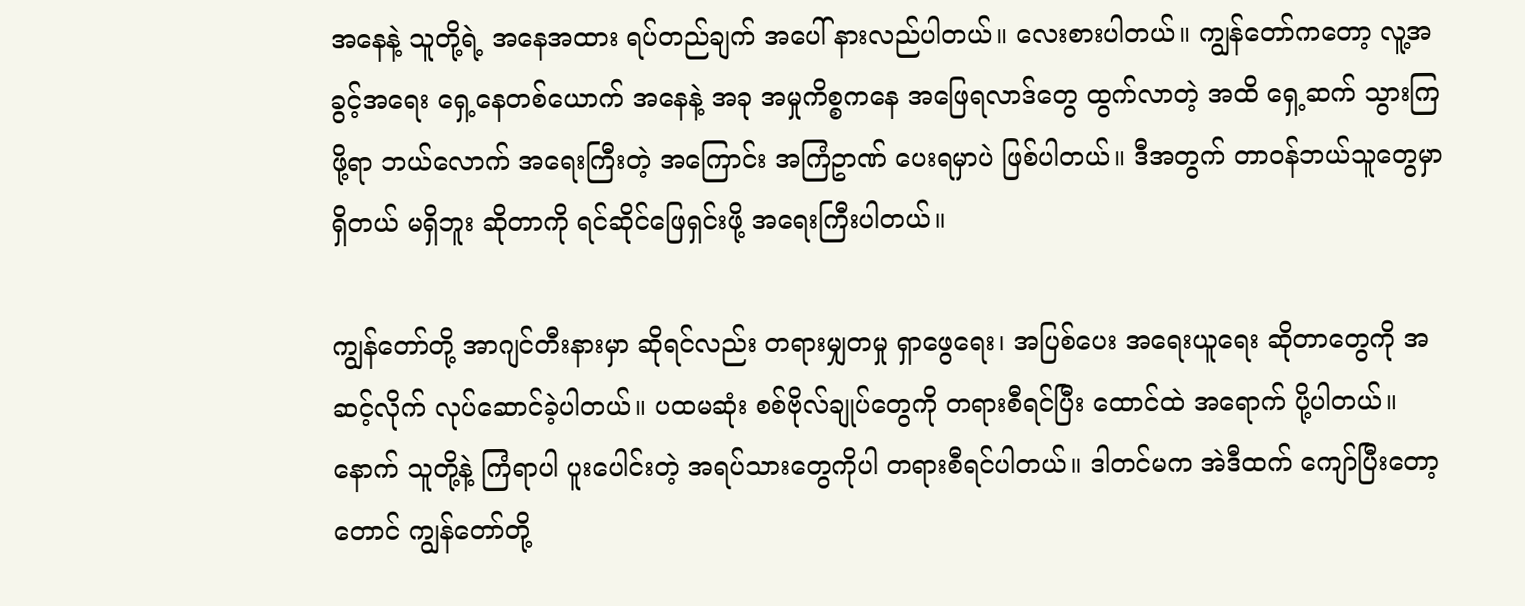အနေနဲ့ သူတို့ရဲ့ အနေအထား ရပ်တည်ချက် အပေါ် နားလည်ပါတယ်။ လေးစားပါတယ်။ ကျွန်တော်ကတော့ လူ့အခွင့်အရေး ရှေ့နေတစ်ယောက် အနေနဲ့ အခု အမှုကိစ္စကနေ အဖြေရလာဒ်တွေ ထွက်လာတဲ့ အထိ ရှေ့ဆက် သွားကြဖို့ရာ ဘယ်လောက် အရေးကြီးတဲ့ အကြောင်း အကြံဥာဏ် ပေးရမှာပဲ ဖြစ်ပါတယ်။ ဒီအတွက် တာဝန်ဘယ်သူတွေမှာ ရှိတယ် မရှိဘူး ဆိုတာကို ရင်ဆိုင်ဖြေရှင်းဖို့ အရေးကြီးပါတယ်။

ကျွန်တော်တို့ အာဂျင်တီးနားမှာ ဆိုရင်လည်း တရားမျှတမှု ရှာဖွေရေး၊ အပြစ်ပေး အရေးယူရေး ဆိုတာတွေကို အဆင့်လိုက် လုပ်ဆောင်ခဲ့ပါတယ်။ ပထမဆုံး စစ်ဗိုလ်ချုပ်တွေကို တရားစီရင်ပြီး ထောင်ထဲ အရောက် ပို့ပါတယ်။ နောက် သူတို့နဲ့ ကြံရာပါ ပူးပေါင်းတဲ့ အရပ်သားတွေကိုပါ တရားစီရင်ပါတယ်။ ဒါတင်မက အဲဒီထက် ကျော်ပြီးတော့တောင် ကျွန်တော်တို့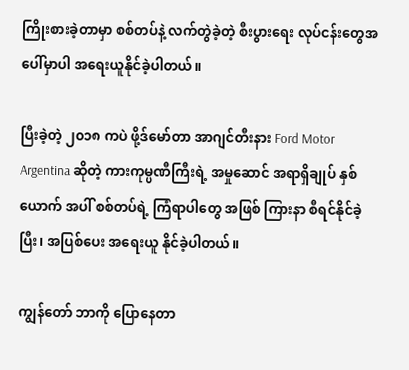ကြိုးစားခဲ့တာမှာ စစ်တပ်နဲ့ လက်တွဲခဲ့တဲ့ စီးပွားရေး လုပ်ငန်းတွေအပေါ်မှာပါ အရေးယူနိုင်ခဲ့ပါတယ်။

ပြီးခဲ့တဲ့ ၂၀၁၈ ကပဲ ဖို့ဒ်မော်တာ အာဂျင်တီးနား Ford Motor Argentina ဆိုတဲ့ ကားကုမ္ပဏီကြီးရဲ့ အမှုဆောင် အရာရှိချုပ် နှစ်ယောက် အပါ် စစ်တပ်ရဲ့ ကြံရာပါတွေ အဖြစ် ကြားနာ စီရင်နိုင်ခဲ့ပြီး၊ အပြစ်ပေး အရေးယူ နိုင်ခဲ့ပါတယ်။

ကျွန်တော် ဘာကို ပြောနေတာ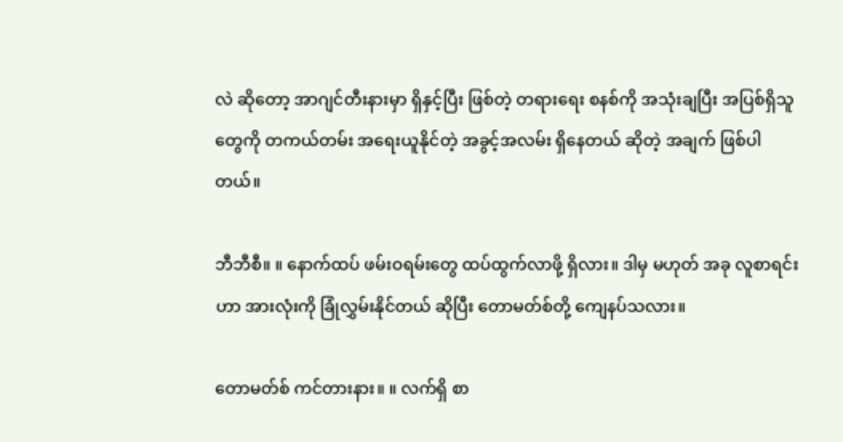လဲ ဆိုတော့ အာဂျင်တီးနားမှာ ရှိနှင့်ပြီး ဖြစ်တဲ့ တရားရေး စနစ်ကို အသုံးချပြီး အပြစ်ရှိသူတွေကို တကယ်တမ်း အရေးယူနိုင်တဲ့ အခွင့်အလမ်း ရှိနေတယ် ဆိုတဲ့ အချက် ဖြစ်ပါတယ်။

ဘီဘီစီ။ ။ နောက်ထပ် ဖမ်းဝရမ်းတွေ ထပ်ထွက်လာဖို့ ရှိလား။ ဒါမှ မဟုတ် အခု လူစာရင်းဟာ အားလုံးကို ခြုံလွှမ်းနိုင်တယ် ဆိုပြီး တောမတ်စ်တို့ ကျေနပ်သလား။

တောမတ်စ် ကင်တားနား။ ။ လက်ရှိ စာ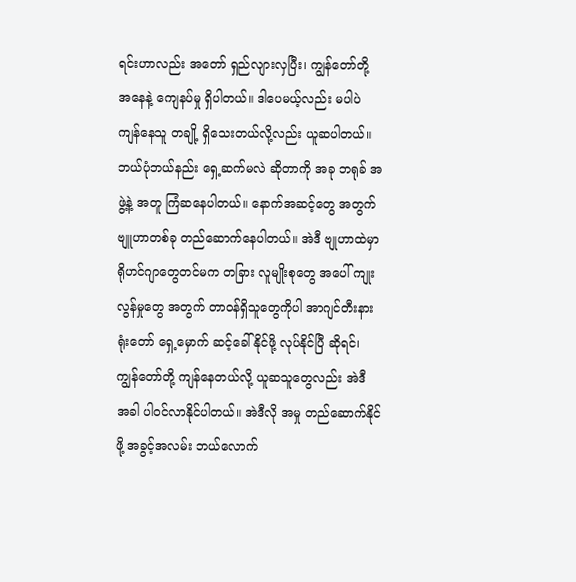ရင်းဟာလည်း အတော် ရှည်လျားလှပြီး၊ ကျွန်တော်တို့ အနေနဲ့ ကျေနပ်မှု ရှိပါတယ်။ ဒါပေမယ့်လည်း မပါပဲ ကျန်နေသူ တချို့ ရှိသေးတယ်လို့လည်း ယူဆပါတယ်။ ဘယ်ပုံဘယ်နည်း ရှေ့ဆက်မလဲ ဆိုတာကို အခု ဘရုခ် အဖွဲ့နဲ့ အတူ ကြံဆနေပါတယ်။ နောက်အဆင့်တွေ အတွက် ဗျူဟာတစ်ခု တည်ဆောက်နေပါတယ်။ အဲဒီ ဗျုဟာထဲမှာ ရိုဟင်ဂျာတွေတင်မက တခြား လူမျိုးစုတွေ အပေါ် ကျုးလွန်မှုတွေ အတွက် တာဝန်ရှိသူတွေကိုပါ အာဂျင်တီးနား ရုံးတော် ရှေ့မှောက် ဆင့်ခေါ်နိုင်ဖို့ လုပ်နိုင်ပြီ ဆိုရင်၊ ကျွန်တော်တို့ ကျန်နေတယ်လို့ ယူဆသူတွေလည်း အဲဒီ အခါ ပါဝင်လာနိုင်ပါတယ်။ အဲဒီလို အမှု တည်ဆောက်နိုင်ဖို့ အခွင့်အလမ်း ဘယ်လောက်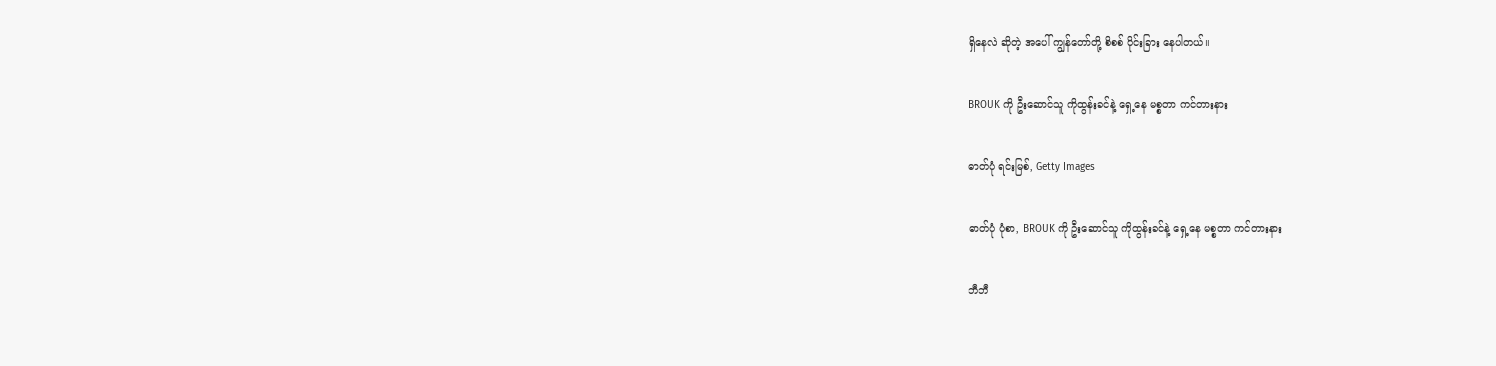ရှိနေလဲ ဆိုတဲ့ အပေါ် ကျွန်တော်တို့ စိစစ် ပိုင်းခြား နေပါတယ်။

BROUK ကို ဦးဆောင်သူ ကိုထွန်းခင်နဲ့ ရှေ့နေ မစ္စတာ ကင်တားနား

ဓာတ်ပုံ ရင်းမြစ်, Getty Images

ဓာတ်ပုံ ပုံစာ, BROUK ကို ဦးဆောင်သူ ကိုထွန်းခင်နဲ့ ရှေ့နေ မစ္စတာ ကင်တားနား

ဘီဘီ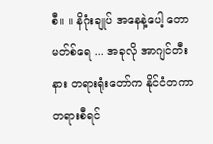စီ။ ။ နိဂုံးချုပ် အနေနဲ့ပေါ့ တောမတ်စ်ရေ ... အခုလို အာဂျင်တီးနား တရားရုံးတော်က နိုင်ငံတကာ တရားစီရင်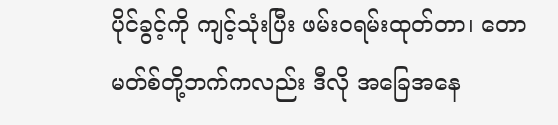ပိုင်ခွင့်ကို ကျင့်သုံးပြီး ဖမ်းဝရမ်းထုတ်တာ၊ တောမတ်စ်တို့ဘက်ကလည်း ဒီလို အခြေအနေ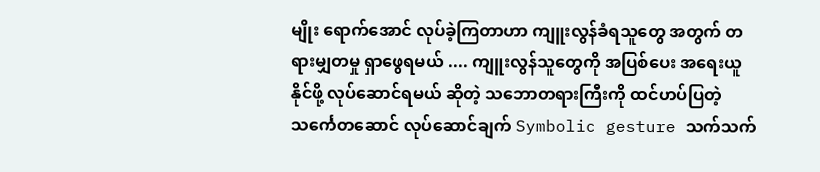မျိုး ရောက်အောင် လုပ်ခဲ့ကြတာဟာ ကျူးလွန်ခံရသူတွေ အတွက် တရားမျှတမှု ရှာဖွေရမယ် .... ကျူးလွန်သူတွေကို အပြစ်ပေး အရေးယူနိုင်ဖို့ လုပ်ဆောင်ရမယ် ဆိုတဲ့ သဘောတရားကြီးကို ထင်ဟပ်ပြတဲ့ သင်္ကေတဆောင် လုပ်ဆောင်ချက် Symbolic gesture သက်သက်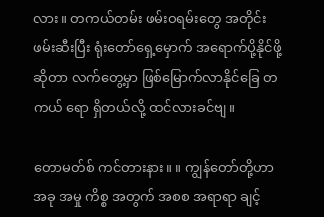လား။ တကယ်တမ်း ဖမ်းဝရမ်းတွေ အတိုင်း ဖမ်းဆီးပြီး ရုံးတော်ရှေ့မှောက် အရောက်ပို့နိုင်ဖို့ ဆိုတာ လက်တွေ့မှာ ဖြစ်မြောက်လာနိုင်ခြေ တကယ် ရော ရှိတယ်လို့ ထင်လားခင်ဗျ။

တောမတ်စ် ကင်တားနား။ ။ ကျွန်တော်တို့ဟာ အခု အမှု ကိစ္စ အတွက် အစစ အရာရာ ချင့်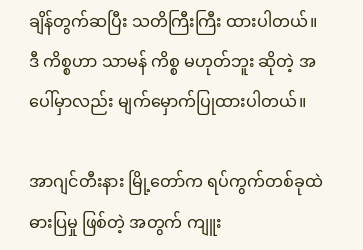ချိန်တွက်ဆပြီး သတိကြီးကြီး ထားပါတယ်။ ဒီ ကိစ္စဟာ သာမန် ကိစ္စ မဟုတ်ဘူး ဆိုတဲ့ အပေါ်မှာလည်း မျက်မှောက်ပြုထားပါတယ်။

အာဂျင်တီးနား မြို့တော်က ရပ်ကွက်တစ်ခုထဲ ဓားပြမှု ဖြစ်တဲ့ အတွက် ကျူး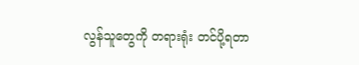လွန်သူတွေကို တရားရုံး တင်ပို့ရတာ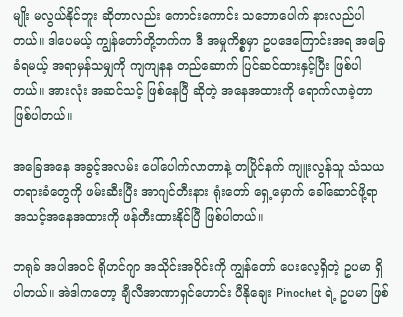မျိုး မလွယ်နိုင်ဘူး ဆိုတာလည်း ကောင်းကောင်း သဘောပေါက် နားလည်ပါတယ်။ ဒါပေမယ့် ကျွန်တော်တို့ဘက်က ဒီ အမှုကိစ္စမှာ ဥပဒေကြောင်းအရ အခြေခံရမယ့် အရာမှန်သမျှကို ကျကျနန တည်ဆောက် ပြင်ဆင်ထားနှင့်ပြီး ဖြစ်ပါတယ်။ အားလုံး အဆင်သင့် ဖြစ်နေပြီ ဆိုတဲ့ အနေအထားကို ရောက်လာခဲ့တာ ဖြစ်ပါတယ်။

အခြေအနေ အခွင့်အလမ်း ပေါ်ပေါက်လာတာနဲ့ တပြိုင်နက် ကျူးလွန်သူ သံသယ တရားခံတွေကို ဖမ်းဆီးပြီး အာဂျင်တီးနား ရုံးတော် ရှေ့မှောက် ခေါ်ဆောင်ဖို့ရာ အသင့်အနေအထားကို ဖန်တီးထားနိုင်ပြီ ဖြစ်ပါတယ်။

ဘရုခ် အပါအဝင် ရိုဟင်ဂျာ အသိုင်းအဝိုင်းကို ကျွန်တော် ပေးလေ့ရှိတဲ့ ဥပမာ ရှိပါတယ်။ အဲဒါကတော့ ချီလီအာဏာရှင်ဟောင်း ပီနိုချေး Pinochet ရဲ့ ဥပမာ ဖြစ်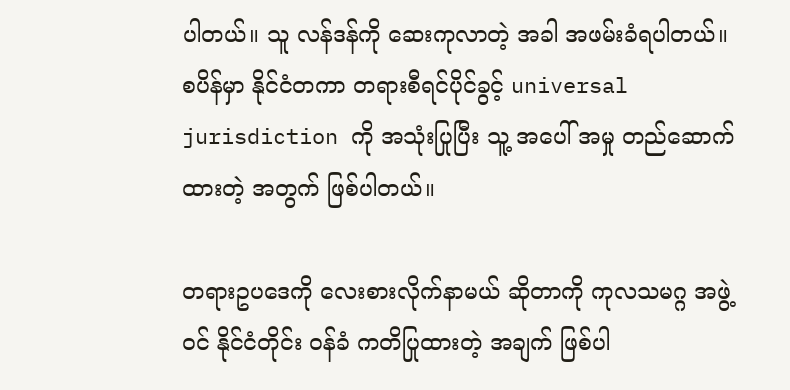ပါတယ်။ သူ လန်ဒန်ကို ဆေးကုလာတဲ့ အခါ အဖမ်းခံရပါတယ်။ စပိန်မှာ နိုင်ငံတကာ တရားစီရင်ပိုင်ခွင့် universal jurisdiction ကို အသုံးပြုပြီး သူ့ အပေါ် အမှု တည်ဆောက်ထားတဲ့ အတွက် ဖြစ်ပါတယ်။

တရားဥပဒေကို လေးစားလိုက်နာမယ် ဆိုတာကို ကုလသမဂ္ဂ အဖွဲ့ဝင် နိုင်ငံတိုင်း ဝန်ခံ ကတိပြုထားတဲ့ အချက် ဖြစ်ပါ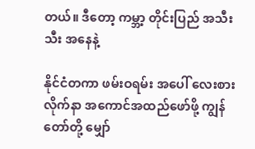တယ်။ ဒီတော့ ကမ္ဘာ့ တိုင်းပြည် အသီးသီး အနေနဲ့

နိုင်ငံတကာ ဖမ်းဝရမ်း အပေါ် လေးစား လိုက်နာ အကောင်အထည်ဖော်ဖို့ ကျွန်တော်တို့ မျှော်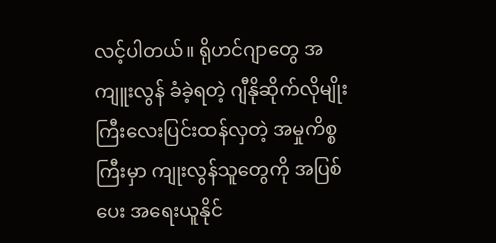လင့်ပါတယ်။ ရိုဟင်ဂျာတွေ အကျူးလွန် ခံခဲ့ရတဲ့ ဂျီနိုဆိုက်လိုမျိုး ကြီးလေးပြင်းထန်လှတဲ့ အမှုကိစ္စကြီးမှာ ကျုးလွန်သူတွေကို အပြစ်ပေး အရေးယူနိုင်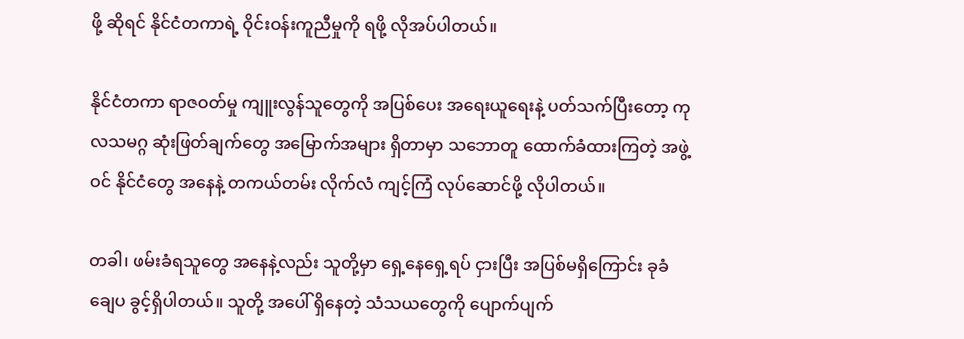ဖို့ ဆိုရင် နိုင်ငံတကာရဲ့ ဝိုင်းဝန်းကူညီမှုကို ရဖို့ လိုအပ်ပါတယ်။

နိုင်ငံတကာ ရာဇဝတ်မှု ကျူးလွန်သူတွေကို အပြစ်ပေး အရေးယူရေးနဲ့ ပတ်သက်ပြီးတော့ ကုလသမဂ္ဂ ဆုံးဖြတ်ချက်တွေ အမြောက်အများ ရှိတာမှာ သဘောတူ ထောက်ခံထားကြတဲ့ အဖွဲ့ဝင် နိုင်ငံတွေ အနေနဲ့ တကယ်တမ်း လိုက်လံ ကျင့်ကြံ လုပ်ဆောင်ဖို့ လိုပါတယ်။

တခါ၊ ဖမ်းခံရသူတွေ အနေနဲ့လည်း သူတို့မှာ ရှေ့နေရှေ့ရပ် ငှားပြီး အပြစ်မရှိကြောင်း ခုခံချေပ ခွင့်ရှိပါတယ်။ သူတို့ အပေါ် ရှိနေတဲ့ သံသယတွေကို ပျောက်ပျက်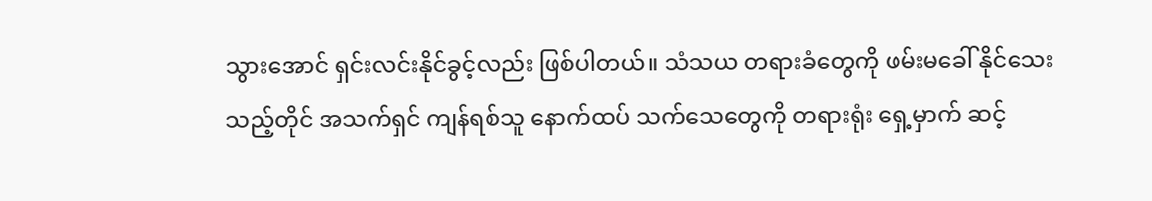သွားအောင် ရှင်းလင်းနိုင်ခွင့်လည်း ဖြစ်ပါတယ်။ သံသယ တရားခံတွေကို ဖမ်းမခေါ် နိုင်သေးသည့်တိုင် အသက်ရှင် ကျန်ရစ်သူ နောက်ထပ် သက်သေတွေကို တရားရုံး ရှေ့မှာက် ဆင့်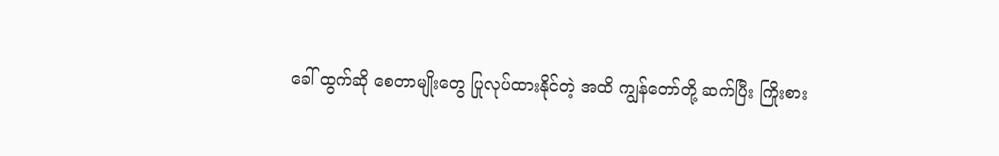ခေါ် ထွက်ဆို စေတာမျိုးတွေ ပြုလုပ်ထားနိုင်တဲ့ အထိ ကျွန်တော်တို့ ဆက်ပြီး ကြိုးစား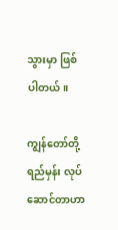သွားမှာ ဖြစ်ပါတယ်။

ကျွန်တော်တို့ ရည်မှန်း လုပ်ဆောင်တာဟာ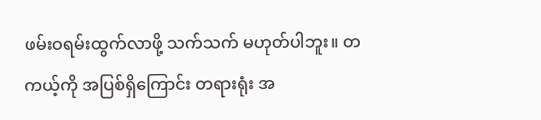ဖမ်းဝရမ်းထွက်လာဖို့ သက်သက် မဟုတ်ပါဘူး။ တကယ့်ကို အပြစ်ရှိကြောင်း တရားရုံး အ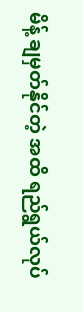မိန့် ချမှတ်နိုင်တဲ့ အထိ ရည်ရွယ်လုပ်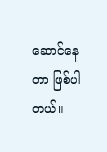ဆောင်နေတာ ဖြစ်ပါတယ်။